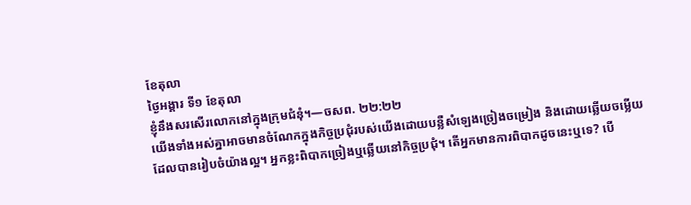ខែតុលា
ថ្ងៃអង្គារ ទី១ ខែតុលា
ខ្ញុំនឹងសរសើរលោកនៅក្នុងក្រុមជំនុំ។—ចសព. ២២:២២
យើងទាំងអស់គ្នាអាចមានចំណែកក្នុងកិច្ចប្រជុំរបស់យើងដោយបន្លឺសំឡេងច្រៀងចម្រៀង និងដោយឆ្លើយចម្លើយដែលបានរៀបចំយ៉ាងល្អ។ អ្នកខ្លះពិបាកច្រៀងឬឆ្លើយនៅកិច្ចប្រជុំ។ តើអ្នកមានការពិបាកដូចនេះឬទេ? បើ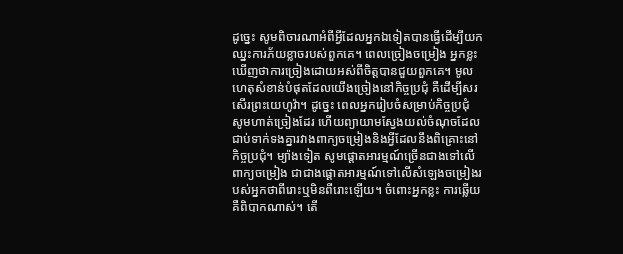ដូច្នេះ សូមពិចារណាអំពីអ្វីដែលអ្នកឯទៀតបានធ្វើដើម្បីយកឈ្នះការភ័យខ្លាចរបស់ពួកគេ។ ពេលច្រៀងចម្រៀង អ្នកខ្លះឃើញថាការច្រៀងដោយអស់ពីចិត្តបានជួយពួកគេ។ មូលហេតុសំខាន់បំផុតដែលយើងច្រៀងនៅកិច្ចប្រជុំ គឺដើម្បីសរសើរព្រះយេហូវ៉ា។ ដូច្នេះ ពេលអ្នករៀបចំសម្រាប់កិច្ចប្រជុំ សូមហាត់ច្រៀងដែរ ហើយព្យាយាមស្វែងយល់ចំណុចដែលជាប់ទាក់ទងគ្នារវាងពាក្យចម្រៀងនិងអ្វីដែលនឹងពិគ្រោះនៅកិច្ចប្រជុំ។ ម្យ៉ាងទៀត សូមផ្ដោតអារម្មណ៍ច្រើនជាងទៅលើពាក្យចម្រៀង ជាជាងផ្ដោតអារម្មណ៍ទៅលើសំឡេងចម្រៀងរបស់អ្នកថាពីរោះឬមិនពីរោះឡើយ។ ចំពោះអ្នកខ្លះ ការឆ្លើយគឺពិបាកណាស់។ តើ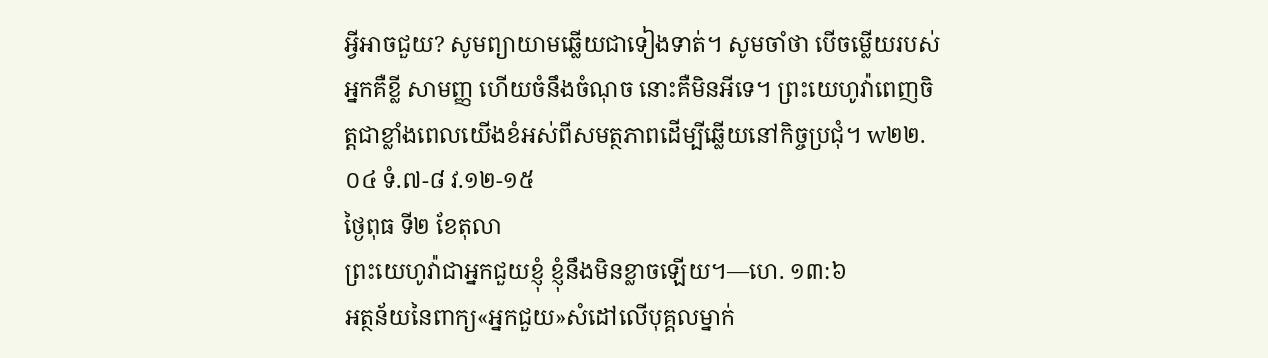អ្វីអាចជួយ? សូមព្យាយាមឆ្លើយជាទៀងទាត់។ សូមចាំថា បើចម្លើយរបស់អ្នកគឺខ្លី សាមញ្ញ ហើយចំនឹងចំណុច នោះគឺមិនអីទេ។ ព្រះយេហូវ៉ាពេញចិត្តជាខ្លាំងពេលយើងខំអស់ពីសមត្ថភាពដើម្បីឆ្លើយនៅកិច្ចប្រជុំ។ w២២.០៤ ទំ.៧-៨ វ.១២-១៥
ថ្ងៃពុធ ទី២ ខែតុលា
ព្រះយេហូវ៉ាជាអ្នកជួយខ្ញុំ ខ្ញុំនឹងមិនខ្លាចឡើយ។—ហេ. ១៣:៦
អត្ថន័យនៃពាក្យ«អ្នកជួយ»សំដៅលើបុគ្គលម្នាក់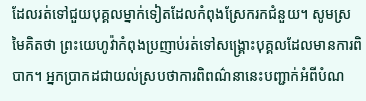ដែលរត់ទៅជួយបុគ្គលម្នាក់ទៀតដែលកំពុងស្រែករកជំនួយ។ សូមស្រមៃគិតថា ព្រះយេហូវ៉ាកំពុងប្រញាប់រត់ទៅសង្គ្រោះបុគ្គលដែលមានការពិបាក។ អ្នកប្រាកដជាយល់ស្របថាការពិពណ៌នានេះបញ្ជាក់អំពីបំណ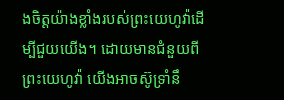ងចិត្តយ៉ាងខ្លាំងរបស់ព្រះយេហូវ៉ាដើម្បីជួយយើង។ ដោយមានជំនួយពីព្រះយេហូវ៉ា យើងអាចស៊ូទ្រាំនឹ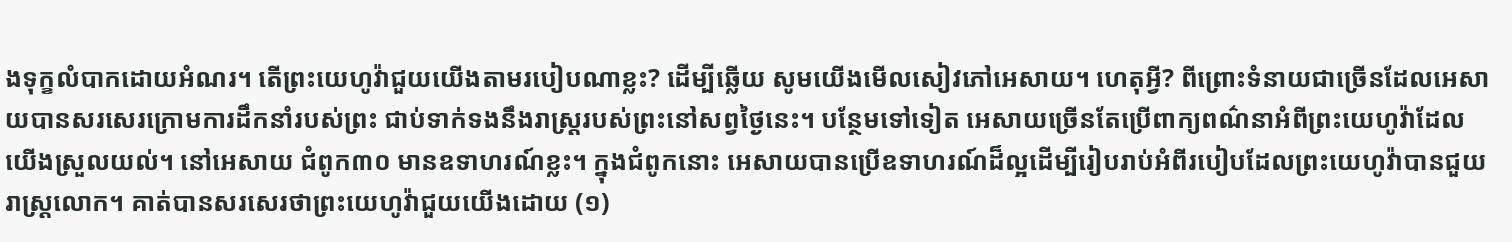ងទុក្ខលំបាកដោយអំណរ។ តើព្រះយេហូវ៉ាជួយយើងតាមរបៀបណាខ្លះ? ដើម្បីឆ្លើយ សូមយើងមើលសៀវភៅអេសាយ។ ហេតុអ្វី? ពីព្រោះទំនាយជាច្រើនដែលអេសាយបានសរសេរក្រោមការដឹកនាំរបស់ព្រះ ជាប់ទាក់ទងនឹងរាស្ត្ររបស់ព្រះនៅសព្វថ្ងៃនេះ។ បន្ថែមទៅទៀត អេសាយច្រើនតែប្រើពាក្យពណ៌នាអំពីព្រះយេហូវ៉ាដែលយើងស្រួលយល់។ នៅអេសាយ ជំពូក៣០ មានឧទាហរណ៍ខ្លះ។ ក្នុងជំពូកនោះ អេសាយបានប្រើឧទាហរណ៍ដ៏ល្អដើម្បីរៀបរាប់អំពីរបៀបដែលព្រះយេហូវ៉ាបានជួយរាស្ត្រលោក។ គាត់បានសរសេរថាព្រះយេហូវ៉ាជួយយើងដោយ (១)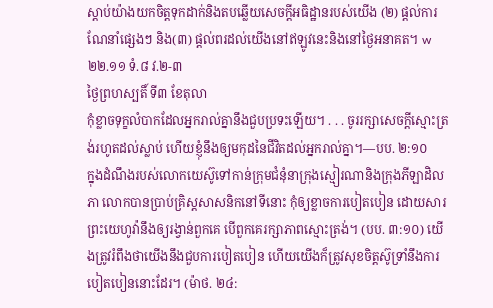ស្ដាប់យ៉ាងយកចិត្តទុកដាក់និងតបឆ្លើយសេចក្ដីអធិដ្ឋានរបស់យើង (២) ផ្ដល់ការណែនាំផ្សេងៗ និង(៣) ផ្ដល់ពរដល់យើងនៅឥឡូវនេះនិងនៅថ្ងៃអនាគត។ w២២.១១ ទំ.៨ វ.២-៣
ថ្ងៃព្រហស្បតិ៍ ទី៣ ខែតុលា
កុំខ្លាចទុក្ខលំបាកដែលអ្នករាល់គ្នានឹងជួបប្រទះឡើយ។ . . . ចូររក្សាសេចក្ដីស្មោះត្រង់រហូតដល់ស្លាប់ ហើយខ្ញុំនឹងឲ្យមកុដនៃជីវិតដល់អ្នករាល់គ្នា។—បប. ២:១០
ក្នុងដំណឹងរបស់លោកយេស៊ូទៅកាន់ក្រុមជំនុំនាក្រុងស្មៀរណានិងក្រុងភីឡាដិលភា លោកបានប្រាប់គ្រិស្តសាសនិកនៅទីនោះ កុំឲ្យខ្លាចការបៀតបៀន ដោយសារព្រះយេហូវ៉ានឹងឲ្យរង្វាន់ពួកគេ បើពួកគេរក្សាភាពស្មោះត្រង់។ (បប. ៣:១០) យើងត្រូវរំពឹងថាយើងនឹងជួបការបៀតបៀន ហើយយើងក៏ត្រូវសុខចិត្តស៊ូទ្រាំនឹងការបៀតបៀននោះដែរ។ (ម៉ាថ. ២៤: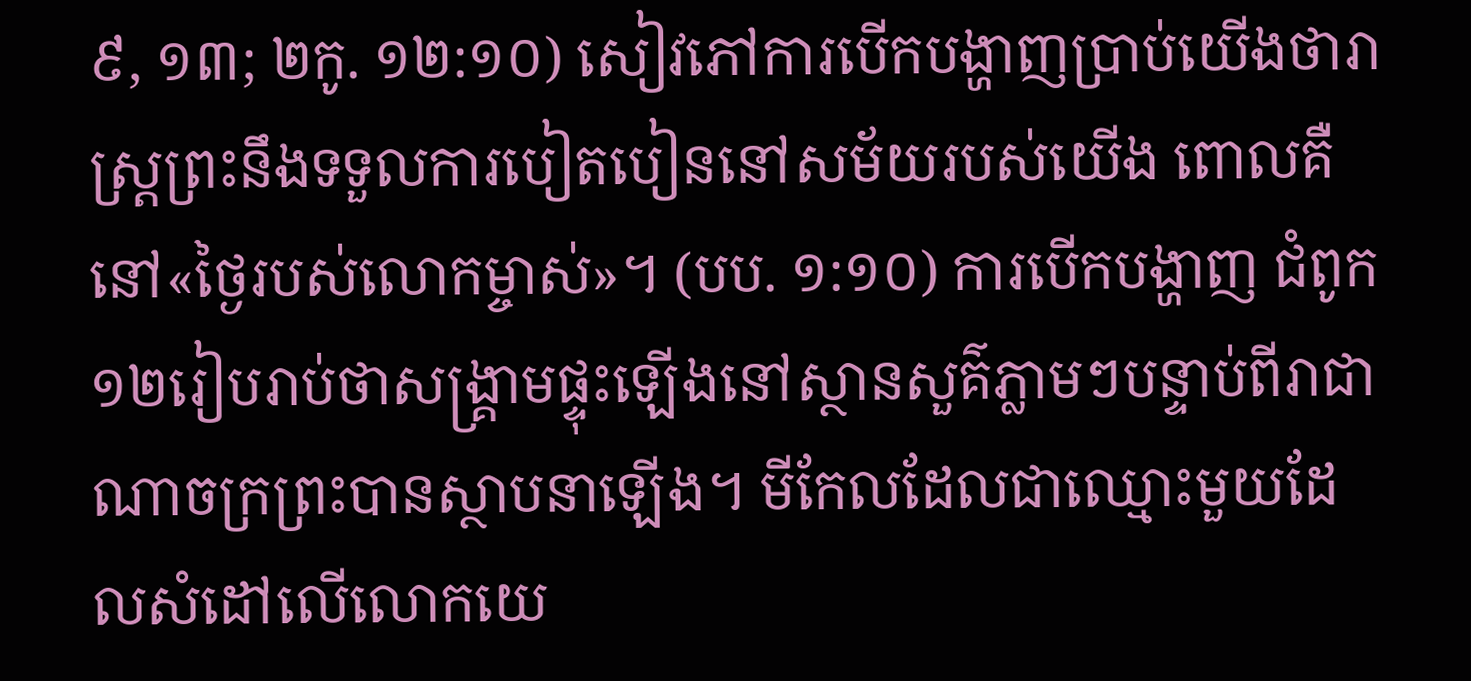៩, ១៣; ២កូ. ១២:១០) សៀវភៅការបើកបង្ហាញប្រាប់យើងថារាស្ត្រព្រះនឹងទទួលការបៀតបៀននៅសម័យរបស់យើង ពោលគឺនៅ«ថ្ងៃរបស់លោកម្ចាស់»។ (បប. ១:១០) ការបើកបង្ហាញ ជំពូក១២រៀបរាប់ថាសង្គ្រាមផ្ទុះឡើងនៅស្ថានសួគ៌ភ្លាមៗបន្ទាប់ពីរាជាណាចក្រព្រះបានស្ថាបនាឡើង។ មីកែលដែលជាឈ្មោះមួយដែលសំដៅលើលោកយេ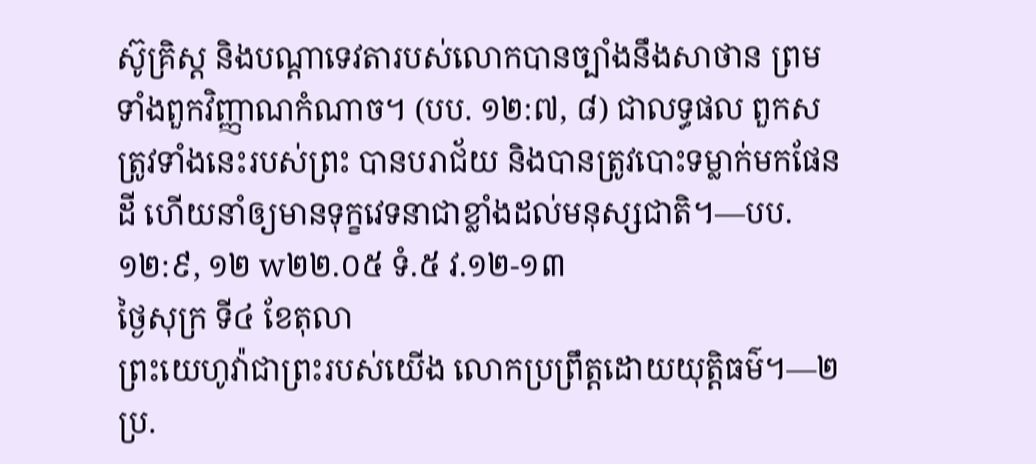ស៊ូគ្រិស្ត និងបណ្ដាទេវតារបស់លោកបានច្បាំងនឹងសាថាន ព្រមទាំងពួកវិញ្ញាណកំណាច។ (បប. ១២:៧, ៨) ជាលទ្ធផល ពួកសត្រូវទាំងនេះរបស់ព្រះ បានបរាជ័យ និងបានត្រូវបោះទម្លាក់មកផែនដី ហើយនាំឲ្យមានទុក្ខវេទនាជាខ្លាំងដល់មនុស្សជាតិ។—បប. ១២:៩, ១២ w២២.០៥ ទំ.៥ វ.១២-១៣
ថ្ងៃសុក្រ ទី៤ ខែតុលា
ព្រះយេហូវ៉ាជាព្រះរបស់យើង លោកប្រព្រឹត្តដោយយុត្តិធម៌។—២ប្រ.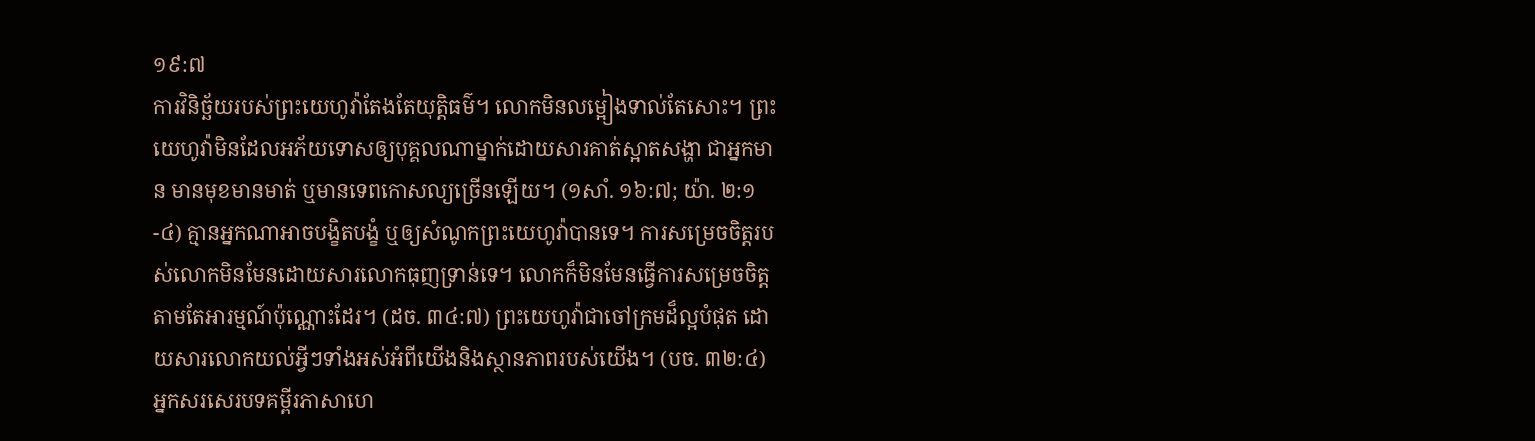១៩:៧
ការវិនិច្ឆ័យរបស់ព្រះយេហូវ៉ាតែងតែយុត្តិធម៌។ លោកមិនលម្អៀងទាល់តែសោះ។ ព្រះយេហូវ៉ាមិនដែលអភ័យទោសឲ្យបុគ្គលណាម្នាក់ដោយសារគាត់ស្អាតសង្ហា ជាអ្នកមាន មានមុខមានមាត់ ឬមានទេពកោសល្យច្រើនឡើយ។ (១សាំ. ១៦:៧; យ៉ា. ២:១-៤) គ្មានអ្នកណាអាចបង្ខិតបង្ខំ ឬឲ្យសំណូកព្រះយេហូវ៉ាបានទេ។ ការសម្រេចចិត្តរបស់លោកមិនមែនដោយសារលោកធុញទ្រាន់ទេ។ លោកក៏មិនមែនធ្វើការសម្រេចចិត្តតាមតែអារម្មណ៍ប៉ុណ្ណោះដែរ។ (ដច. ៣៤:៧) ព្រះយេហូវ៉ាជាចៅក្រមដ៏ល្អបំផុត ដោយសារលោកយល់អ្វីៗទាំងអស់អំពីយើងនិងស្ថានភាពរបស់យើង។ (បច. ៣២:៤) អ្នកសរសេរបទគម្ពីរភាសាហេ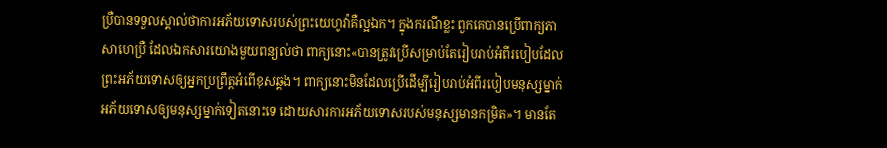ប្រឺបានទទួលស្គាល់ថាការអភ័យទោសរបស់ព្រះយេហូវ៉ាគឺល្អឯក។ ក្នុងករណីខ្លះ ពួកគេបានប្រើពាក្យភាសាហេប្រឺ ដែលឯកសារយោងមួយពន្យល់ថា ពាក្យនោះ«បានត្រូវប្រើសម្រាប់តែរៀបរាប់អំពីរបៀបដែលព្រះអភ័យទោសឲ្យអ្នកប្រព្រឹត្តអំពើខុសឆ្គង។ ពាក្យនោះមិនដែលប្រើដើម្បីរៀបរាប់អំពីរបៀបមនុស្សម្នាក់អភ័យទោសឲ្យមនុស្សម្នាក់ទៀតនោះទេ ដោយសារការអភ័យទោសរបស់មនុស្សមានកម្រិត»។ មានតែ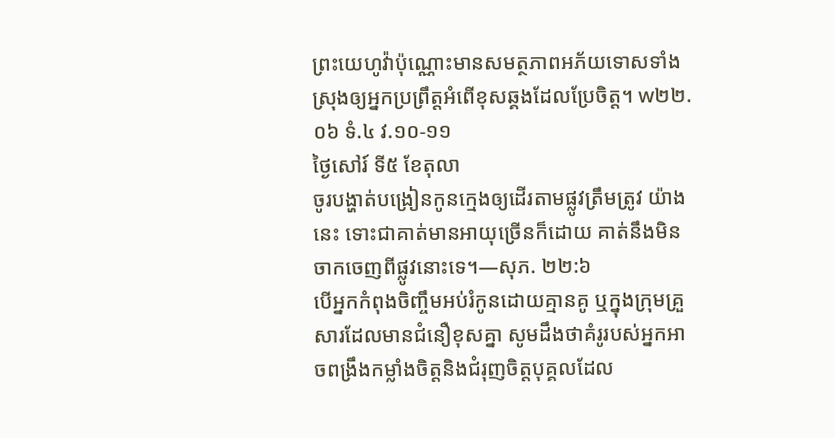ព្រះយេហូវ៉ាប៉ុណ្ណោះមានសមត្ថភាពអភ័យទោសទាំងស្រុងឲ្យអ្នកប្រព្រឹត្តអំពើខុសឆ្គងដែលប្រែចិត្ត។ w២២.០៦ ទំ.៤ វ.១០-១១
ថ្ងៃសៅរ៍ ទី៥ ខែតុលា
ចូរបង្ហាត់បង្រៀនកូនក្មេងឲ្យដើរតាមផ្លូវត្រឹមត្រូវ យ៉ាងនេះ ទោះជាគាត់មានអាយុច្រើនក៏ដោយ គាត់នឹងមិនចាកចេញពីផ្លូវនោះទេ។—សុភ. ២២:៦
បើអ្នកកំពុងចិញ្ចឹមអប់រំកូនដោយគ្មានគូ ឬក្នុងក្រុមគ្រួសារដែលមានជំនឿខុសគ្នា សូមដឹងថាគំរូរបស់អ្នកអាចពង្រឹងកម្លាំងចិត្តនិងជំរុញចិត្តបុគ្គលដែល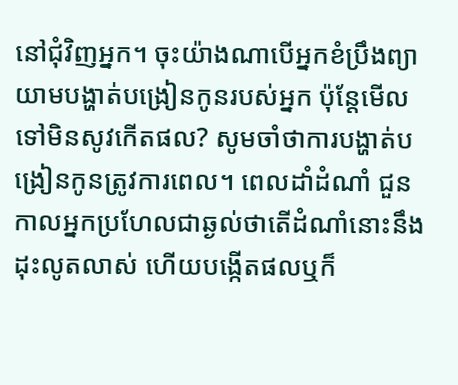នៅជុំវិញអ្នក។ ចុះយ៉ាងណាបើអ្នកខំប្រឹងព្យាយាមបង្ហាត់បង្រៀនកូនរបស់អ្នក ប៉ុន្តែមើលទៅមិនសូវកើតផល? សូមចាំថាការបង្ហាត់បង្រៀនកូនត្រូវការពេល។ ពេលដាំដំណាំ ជួនកាលអ្នកប្រហែលជាឆ្ងល់ថាតើដំណាំនោះនឹងដុះលូតលាស់ ហើយបង្កើតផលឬក៏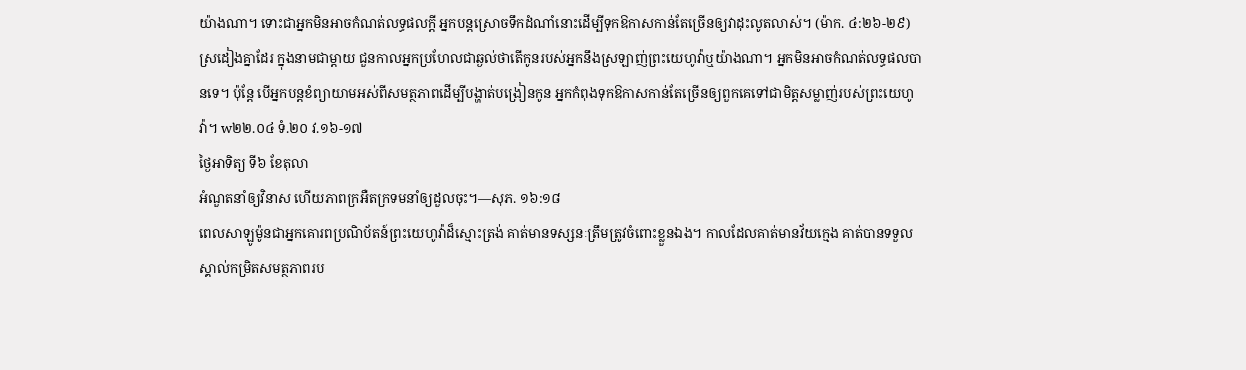យ៉ាងណា។ ទោះជាអ្នកមិនអាចកំណត់លទ្ធផលក្ដី អ្នកបន្តស្រោចទឹកដំណាំនោះដើម្បីទុកឱកាសកាន់តែច្រើនឲ្យវាដុះលូតលាស់។ (ម៉ាក. ៤:២៦-២៩) ស្រដៀងគ្នាដែរ ក្នុងនាមជាម្ដាយ ជួនកាលអ្នកប្រហែលជាឆ្ងល់ថាតើកូនរបស់អ្នកនឹងស្រឡាញ់ព្រះយេហូវ៉ាឬយ៉ាងណា។ អ្នកមិនអាចកំណត់លទ្ធផលបានទេ។ ប៉ុន្តែ បើអ្នកបន្តខំព្យាយាមអស់ពីសមត្ថភាពដើម្បីបង្ហាត់បង្រៀនកូន អ្នកកំពុងទុកឱកាសកាន់តែច្រើនឲ្យពួកគេទៅជាមិត្តសម្លាញ់របស់ព្រះយេហូវ៉ា។ w២២.០៤ ទំ.២០ វ.១៦-១៧
ថ្ងៃអាទិត្យ ទី៦ ខែតុលា
អំណួតនាំឲ្យវិនាស ហើយភាពក្រអឺតក្រទមនាំឲ្យដួលចុះ។—សុភ. ១៦:១៨
ពេលសាឡូម៉ូនជាអ្នកគោរពប្រណិប័តន៍ព្រះយេហូវ៉ាដ៏ស្មោះត្រង់ គាត់មានទស្សនៈត្រឹមត្រូវចំពោះខ្លួនឯង។ កាលដែលគាត់មានវ័យក្មេង គាត់បានទទួលស្គាល់កម្រិតសមត្ថភាពរប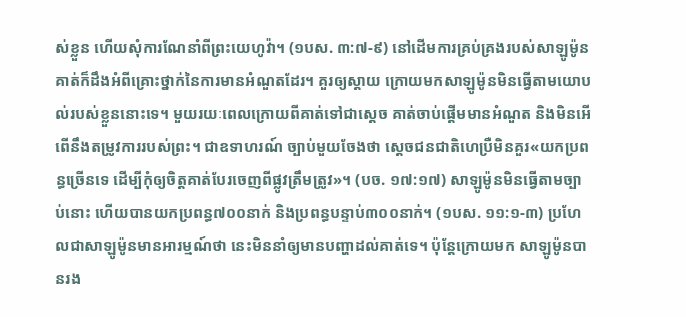ស់ខ្លួន ហើយសុំការណែនាំពីព្រះយេហូវ៉ា។ (១បស. ៣:៧-៩) នៅដើមការគ្រប់គ្រងរបស់សាឡូម៉ូន គាត់ក៏ដឹងអំពីគ្រោះថ្នាក់នៃការមានអំណួតដែរ។ គួរឲ្យស្ដាយ ក្រោយមកសាឡូម៉ូនមិនធ្វើតាមយោបល់របស់ខ្លួននោះទេ។ មួយរយៈពេលក្រោយពីគាត់ទៅជាស្ដេច គាត់ចាប់ផ្ដើមមានអំណួត និងមិនអើពើនឹងតម្រូវការរបស់ព្រះ។ ជាឧទាហរណ៍ ច្បាប់មួយចែងថា ស្ដេចជនជាតិហេប្រឺមិនគួរ«យកប្រពន្ធច្រើនទេ ដើម្បីកុំឲ្យចិត្តគាត់បែរចេញពីផ្លូវត្រឹមត្រូវ»។ (បច. ១៧:១៧) សាឡូម៉ូនមិនធ្វើតាមច្បាប់នោះ ហើយបានយកប្រពន្ធ៧០០នាក់ និងប្រពន្ធបន្ទាប់៣០០នាក់។ (១បស. ១១:១-៣) ប្រហែលជាសាឡូម៉ូនមានអារម្មណ៍ថា នេះមិននាំឲ្យមានបញ្ហាដល់គាត់ទេ។ ប៉ុន្តែក្រោយមក សាឡូម៉ូនបានរង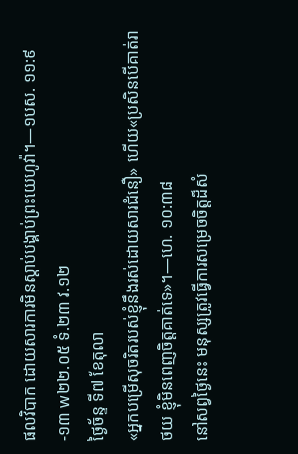ផលវិបាក ដោយសារការមិនស្ដាប់បង្គាប់ព្រះយេហូវ៉ា។—១បស. ១១:៩-១៣ w២២.០៥ ទំ.២៣ វ.១២
ថ្ងៃច័ន្ទ ទី៧ ខែតុលា
«អ្នកបម្រើសុចរិតរបស់ខ្ញុំនឹងរស់ដោយសារជំនឿ» ហើយ«ប្រសិនបើគាត់រាថយ ខ្ញុំមិនពេញចិត្តគាត់ទេ»។—ហេ. ១០:៣៨
នៅសព្វថ្ងៃនេះ មនុស្សត្រូវធ្វើការសម្រេចចិត្តដ៏សំ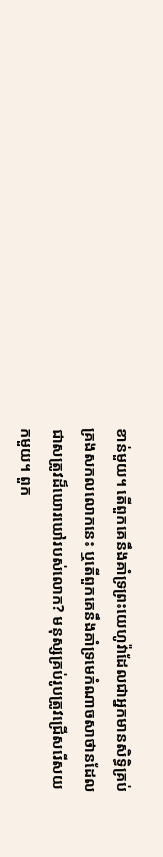ខាន់មួយ។ តើពួកគេនឹងគាំទ្រព្រះយេហូវ៉ាដែលជាអ្នកមានសិទ្ធិគ្រប់គ្រងសកលលោកនេះ ឬតើពួកគេនឹងគាំទ្រមេកំណាចសាថានដែលជាសត្រូវដ៏ឃោរឃៅរបស់លោក? មនុស្សគ្រប់រូបត្រូវជ្រើសរើសយកមួយ។ ពួក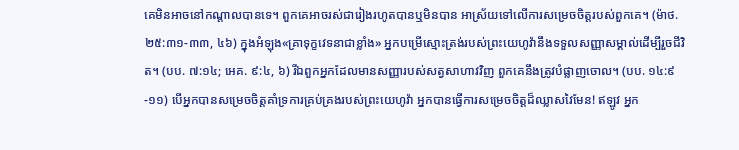គេមិនអាចនៅកណ្ដាលបានទេ។ ពួកគេអាចរស់ជារៀងរហូតបានឬមិនបាន អាស្រ័យទៅលើការសម្រេចចិត្តរបស់ពួកគេ។ (ម៉ាថ. ២៥:៣១-៣៣, ៤៦) ក្នុងអំឡុង«គ្រាទុក្ខវេទនាជាខ្លាំង» អ្នកបម្រើស្មោះត្រង់របស់ព្រះយេហូវ៉ានឹងទទួលសញ្ញាសម្គាល់ដើម្បីរួចជីវិត។ (បប. ៧:១៤; អេគ. ៩:៤, ៦) រីឯពួកអ្នកដែលមានសញ្ញារបស់សត្វសាហាវវិញ ពួកគេនឹងត្រូវបំផ្លាញចោល។ (បប. ១៤:៩-១១) បើអ្នកបានសម្រេចចិត្តគាំទ្រការគ្រប់គ្រងរបស់ព្រះយេហូវ៉ា អ្នកបានធ្វើការសម្រេចចិត្តដ៏ឈ្លាសវៃមែន! ឥឡូវ អ្នក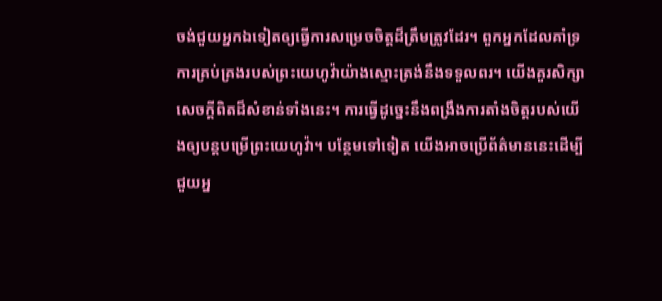ចង់ជួយអ្នកឯទៀតឲ្យធ្វើការសម្រេចចិត្តដ៏ត្រឹមត្រូវដែរ។ ពួកអ្នកដែលគាំទ្រការគ្រប់គ្រងរបស់ព្រះយេហូវ៉ាយ៉ាងស្មោះត្រង់នឹងទទួលពរ។ យើងគួរសិក្សាសេចក្ដីពិតដ៏សំខាន់ទាំងនេះ។ ការធ្វើដូច្នេះនឹងពង្រឹងការតាំងចិត្តរបស់យើងឲ្យបន្តបម្រើព្រះយេហូវ៉ា។ បន្ថែមទៅទៀត យើងអាចប្រើព័ត៌មាននេះដើម្បីជួយអ្ន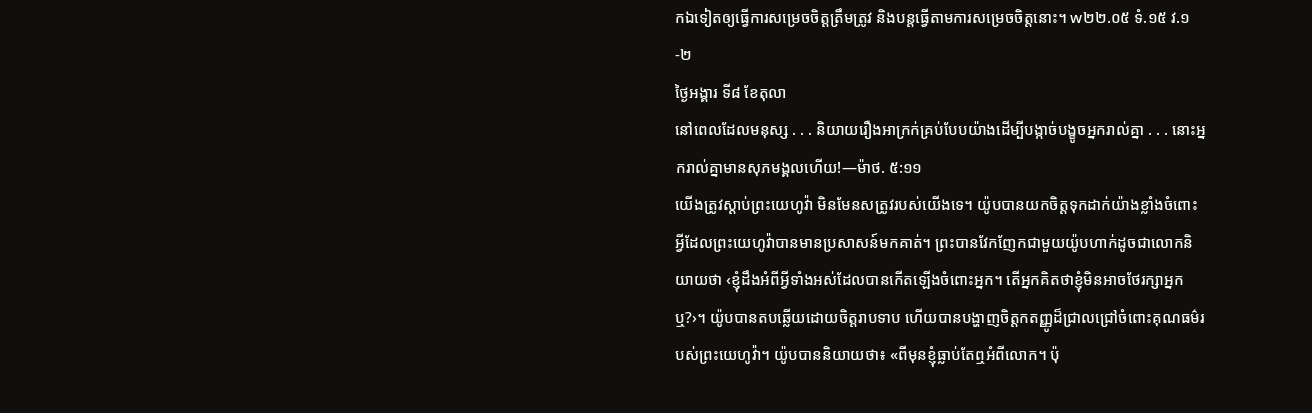កឯទៀតឲ្យធ្វើការសម្រេចចិត្តត្រឹមត្រូវ និងបន្តធ្វើតាមការសម្រេចចិត្តនោះ។ w២២.០៥ ទំ.១៥ វ.១-២
ថ្ងៃអង្គារ ទី៨ ខែតុលា
នៅពេលដែលមនុស្ស . . . និយាយរឿងអាក្រក់គ្រប់បែបយ៉ាងដើម្បីបង្កាច់បង្ខូចអ្នករាល់គ្នា . . . នោះអ្នករាល់គ្នាមានសុភមង្គលហើយ!—ម៉ាថ. ៥:១១
យើងត្រូវស្ដាប់ព្រះយេហូវ៉ា មិនមែនសត្រូវរបស់យើងទេ។ យ៉ូបបានយកចិត្តទុកដាក់យ៉ាងខ្លាំងចំពោះអ្វីដែលព្រះយេហូវ៉ាបានមានប្រសាសន៍មកគាត់។ ព្រះបានវែកញែកជាមួយយ៉ូបហាក់ដូចជាលោកនិយាយថា ‹ខ្ញុំដឹងអំពីអ្វីទាំងអស់ដែលបានកើតឡើងចំពោះអ្នក។ តើអ្នកគិតថាខ្ញុំមិនអាចថែរក្សាអ្នកឬ?›។ យ៉ូបបានតបឆ្លើយដោយចិត្តរាបទាប ហើយបានបង្ហាញចិត្តកតញ្ញូដ៏ជ្រាលជ្រៅចំពោះគុណធម៌របស់ព្រះយេហូវ៉ា។ យ៉ូបបាននិយាយថា៖ «ពីមុនខ្ញុំធ្លាប់តែឮអំពីលោក។ ប៉ុ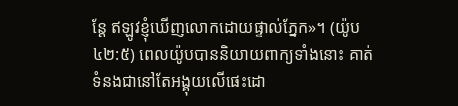ន្តែ ឥឡូវខ្ញុំឃើញលោកដោយផ្ទាល់ភ្នែក»។ (យ៉ូប ៤២:៥) ពេលយ៉ូបបាននិយាយពាក្យទាំងនោះ គាត់ទំនងជានៅតែអង្គុយលើផេះដោ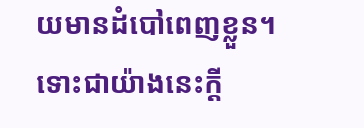យមានដំបៅពេញខ្លួន។ ទោះជាយ៉ាងនេះក្ដី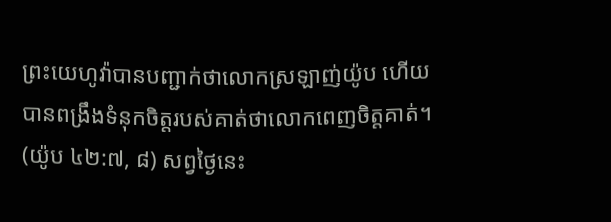ព្រះយេហូវ៉ាបានបញ្ជាក់ថាលោកស្រឡាញ់យ៉ូប ហើយបានពង្រឹងទំនុកចិត្តរបស់គាត់ថាលោកពេញចិត្តគាត់។ (យ៉ូប ៤២:៧, ៨) សព្វថ្ងៃនេះ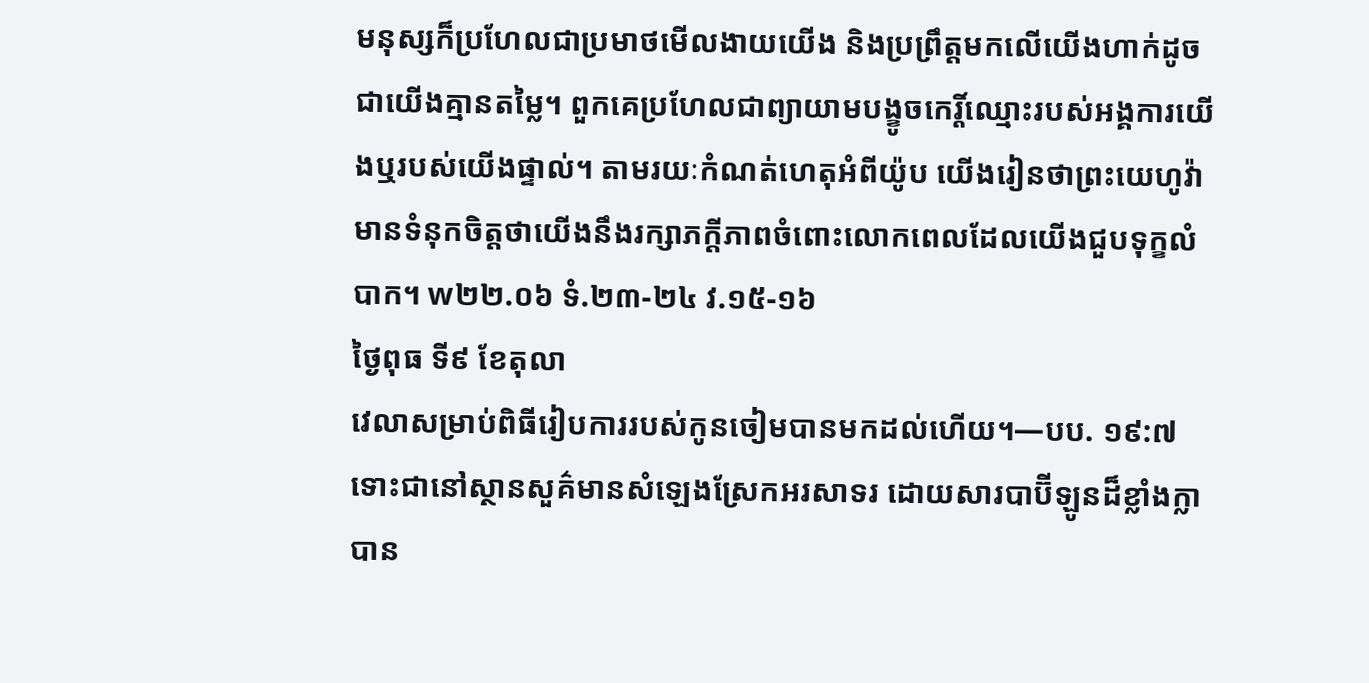មនុស្សក៏ប្រហែលជាប្រមាថមើលងាយយើង និងប្រព្រឹត្តមកលើយើងហាក់ដូចជាយើងគ្មានតម្លៃ។ ពួកគេប្រហែលជាព្យាយាមបង្ខូចកេរ្តិ៍ឈ្មោះរបស់អង្គការយើងឬរបស់យើងផ្ទាល់។ តាមរយៈកំណត់ហេតុអំពីយ៉ូប យើងរៀនថាព្រះយេហូវ៉ាមានទំនុកចិត្តថាយើងនឹងរក្សាភក្ដីភាពចំពោះលោកពេលដែលយើងជួបទុក្ខលំបាក។ w២២.០៦ ទំ.២៣-២៤ វ.១៥-១៦
ថ្ងៃពុធ ទី៩ ខែតុលា
វេលាសម្រាប់ពិធីរៀបការរបស់កូនចៀមបានមកដល់ហើយ។—បប. ១៩:៧
ទោះជានៅស្ថានសួគ៌មានសំឡេងស្រែកអរសាទរ ដោយសារបាប៊ីឡូនដ៏ខ្លាំងក្លាបាន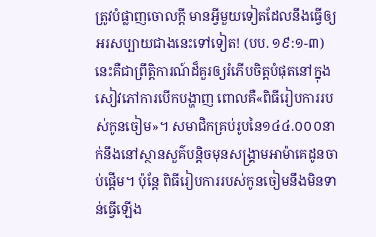ត្រូវបំផ្លាញចោលក្ដី មានអ្វីមួយទៀតដែលនឹងធ្វើឲ្យអរសប្បាយជាងនេះទៅទៀត! (បប. ១៩:១-៣) នេះគឺជាព្រឹត្តិការណ៍ដ៏គួរឲ្យរំភើបចិត្តបំផុតនៅក្នុងសៀវភៅការបើកបង្ហាញ ពោលគឺ«ពិធីរៀបការរបស់កូនចៀម»។ សមាជិកគ្រប់រូបនៃ១៤៤.០០០នាក់នឹងនៅស្ថានសួគ៌បន្តិចមុនសង្គ្រាមអាម៉ាគេដូនចាប់ផ្ដើម។ ប៉ុន្តែ ពិធីរៀបការរបស់កូនចៀមនឹងមិនទាន់ធ្វើឡើង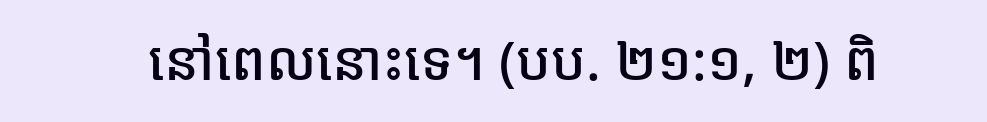នៅពេលនោះទេ។ (បប. ២១:១, ២) ពិ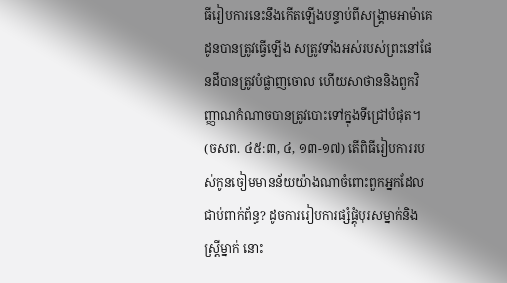ធីរៀបការនេះនឹងកើតឡើងបន្ទាប់ពីសង្គ្រាមអាម៉ាគេដូនបានត្រូវធ្វើឡើង សត្រូវទាំងអស់របស់ព្រះនៅផែនដីបានត្រូវបំផ្លាញចោល ហើយសាថាននិងពួកវិញ្ញាណកំណាចបានត្រូវបោះទៅក្នុងទីជ្រៅបំផុត។ (ចសព. ៤៥:៣, ៤, ១៣-១៧) តើពិធីរៀបការរបស់កូនចៀមមានន័យយ៉ាងណាចំពោះពួកអ្នកដែលជាប់ពាក់ព័ន្ធ? ដូចការរៀបការផ្សំផ្គុំបុរសម្នាក់និងស្ត្រីម្នាក់ នោះ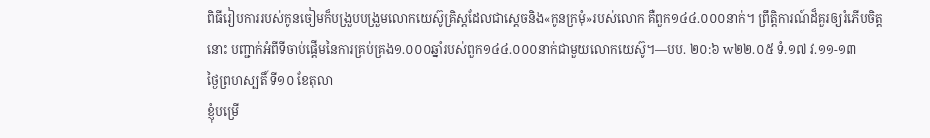ពិធីរៀបការរបស់កូនចៀមក៏បង្រួបបង្រួមលោកយេស៊ូគ្រិស្តដែលជាស្ដេចនិង«កូនក្រមុំ»របស់លោក គឺពួក១៤៤.០០០នាក់។ ព្រឹត្តិការណ៍ដ៏គួរឲ្យរំភើបចិត្តនោះ បញ្ជាក់អំពីទីចាប់ផ្ដើមនៃការគ្រប់គ្រង១.០០០ឆ្នាំរបស់ពួក១៤៤.០០០នាក់ជាមួយលោកយេស៊ូ។—បប. ២០:៦ w២២.០៥ ទំ.១៧ វ.១១-១៣
ថ្ងៃព្រហស្បតិ៍ ទី១០ ខែតុលា
ខ្ញុំបម្រើ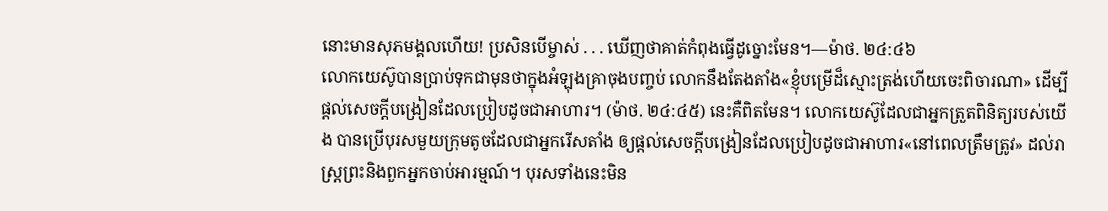នោះមានសុភមង្គលហើយ! ប្រសិនបើម្ចាស់ . . . ឃើញថាគាត់កំពុងធ្វើដូច្នោះមែន។—ម៉ាថ. ២៤:៤៦
លោកយេស៊ូបានប្រាប់ទុកជាមុនថាក្នុងអំឡុងគ្រាចុងបញ្ចប់ លោកនឹងតែងតាំង«ខ្ញុំបម្រើដ៏ស្មោះត្រង់ហើយចេះពិចារណា» ដើម្បីផ្ដល់សេចក្ដីបង្រៀនដែលប្រៀបដូចជាអាហារ។ (ម៉ាថ. ២៤:៤៥) នេះគឺពិតមែន។ លោកយេស៊ូដែលជាអ្នកត្រួតពិនិត្យរបស់យើង បានប្រើបុរសមួយក្រុមតូចដែលជាអ្នករើសតាំង ឲ្យផ្ដល់សេចក្ដីបង្រៀនដែលប្រៀបដូចជាអាហារ«នៅពេលត្រឹមត្រូវ» ដល់រាស្ត្រព្រះនិងពួកអ្នកចាប់អារម្មណ៍។ បុរសទាំងនេះមិន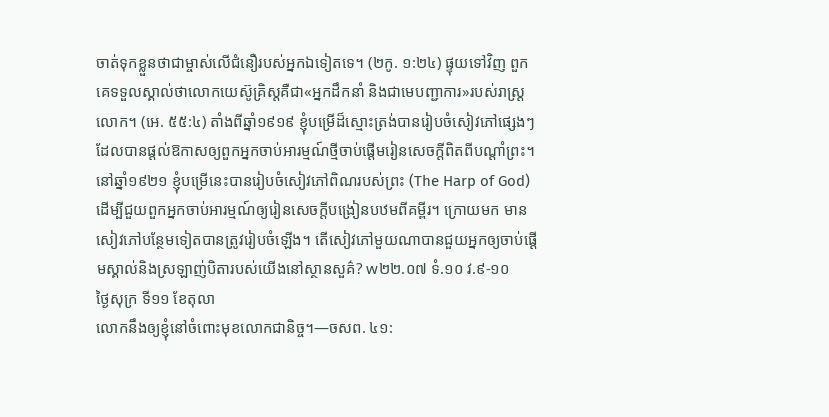ចាត់ទុកខ្លួនថាជាម្ចាស់លើជំនឿរបស់អ្នកឯទៀតទេ។ (២កូ. ១:២៤) ផ្ទុយទៅវិញ ពួកគេទទួលស្គាល់ថាលោកយេស៊ូគ្រិស្តគឺជា«អ្នកដឹកនាំ និងជាមេបញ្ជាការ»របស់រាស្ត្រលោក។ (អេ. ៥៥:៤) តាំងពីឆ្នាំ១៩១៩ ខ្ញុំបម្រើដ៏ស្មោះត្រង់បានរៀបចំសៀវភៅផ្សេងៗ ដែលបានផ្ដល់ឱកាសឲ្យពួកអ្នកចាប់អារម្មណ៍ថ្មីចាប់ផ្ដើមរៀនសេចក្ដីពិតពីបណ្ដាំព្រះ។ នៅឆ្នាំ១៩២១ ខ្ញុំបម្រើនេះបានរៀបចំសៀវភៅពិណរបស់ព្រះ (The Harp of God) ដើម្បីជួយពួកអ្នកចាប់អារម្មណ៍ឲ្យរៀនសេចក្ដីបង្រៀនបឋមពីគម្ពីរ។ ក្រោយមក មានសៀវភៅបន្ថែមទៀតបានត្រូវរៀបចំឡើង។ តើសៀវភៅមួយណាបានជួយអ្នកឲ្យចាប់ផ្ដើមស្គាល់និងស្រឡាញ់បិតារបស់យើងនៅស្ថានសួគ៌? w២២.០៧ ទំ.១០ វ.៩-១០
ថ្ងៃសុក្រ ទី១១ ខែតុលា
លោកនឹងឲ្យខ្ញុំនៅចំពោះមុខលោកជានិច្ច។—ចសព. ៤១: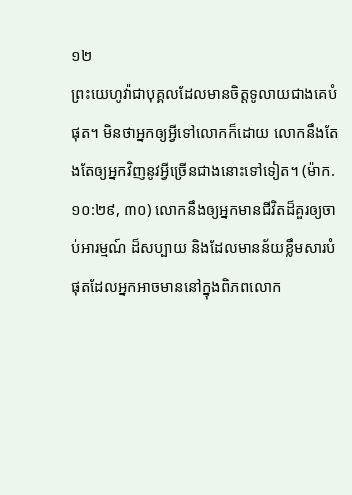១២
ព្រះយេហូវ៉ាជាបុគ្គលដែលមានចិត្តទូលាយជាងគេបំផុត។ មិនថាអ្នកឲ្យអ្វីទៅលោកក៏ដោយ លោកនឹងតែងតែឲ្យអ្នកវិញនូវអ្វីច្រើនជាងនោះទៅទៀត។ (ម៉ាក. ១០:២៩, ៣០) លោកនឹងឲ្យអ្នកមានជីវិតដ៏គួរឲ្យចាប់អារម្មណ៍ ដ៏សប្បាយ និងដែលមានន័យខ្លឹមសារបំផុតដែលអ្នកអាចមាននៅក្នុងពិភពលោក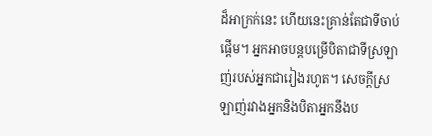ដ៏អាក្រក់នេះ ហើយនេះគ្រាន់តែជាទីចាប់ផ្ដើម។ អ្នកអាចបន្ដបម្រើបិតាជាទីស្រឡាញ់របស់អ្នកជារៀងរហូត។ សេចក្ដីស្រឡាញ់រវាងអ្នកនិងបិតាអ្នកនឹងប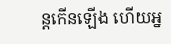ន្ដកើនឡើង ហើយអ្ន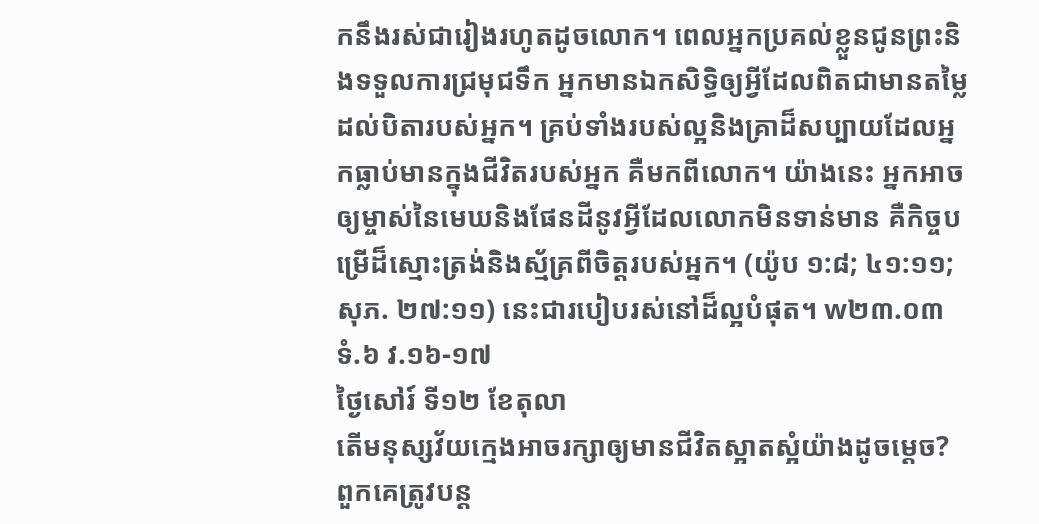កនឹងរស់ជារៀងរហូតដូចលោក។ ពេលអ្នកប្រគល់ខ្លួនជូនព្រះនិងទទួលការជ្រមុជទឹក អ្នកមានឯកសិទ្ធិឲ្យអ្វីដែលពិតជាមានតម្លៃដល់បិតារបស់អ្នក។ គ្រប់ទាំងរបស់ល្អនិងគ្រាដ៏សប្បាយដែលអ្នកធ្លាប់មានក្នុងជីវិតរបស់អ្នក គឺមកពីលោក។ យ៉ាងនេះ អ្នកអាចឲ្យម្ចាស់នៃមេឃនិងផែនដីនូវអ្វីដែលលោកមិនទាន់មាន គឺកិច្ចបម្រើដ៏ស្មោះត្រង់និងស្ម័គ្រពីចិត្តរបស់អ្នក។ (យ៉ូប ១:៨; ៤១:១១; សុភ. ២៧:១១) នេះជារបៀបរស់នៅដ៏ល្អបំផុត។ w២៣.០៣ ទំ.៦ វ.១៦-១៧
ថ្ងៃសៅរ៍ ទី១២ ខែតុលា
តើមនុស្សវ័យក្មេងអាចរក្សាឲ្យមានជីវិតស្អាតស្អំយ៉ាងដូចម្ដេច? ពួកគេត្រូវបន្ត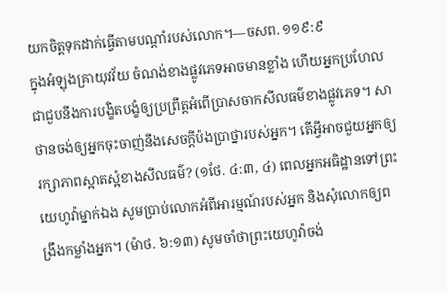យកចិត្តទុកដាក់ធ្វើតាមបណ្ដាំរបស់លោក។—ចសព. ១១៩:៩
ក្នុងអំឡុងគ្រាយុវវ័យ ចំណង់ខាងផ្លូវភេទអាចមានខ្លាំង ហើយអ្នកប្រហែលជាជួបនឹងការបង្ខិតបង្ខំឲ្យប្រព្រឹត្តអំពើប្រាសចាកសីលធម៌ខាងផ្លូវភេទ។ សាថានចង់ឲ្យអ្នកចុះចាញ់នឹងសេចក្ដីប៉ងប្រាថ្នារបស់អ្នក។ តើអ្វីអាចជួយអ្នកឲ្យរក្សាភាពស្អាតស្អំខាងសីលធម៌? (១ថែ. ៤:៣, ៤) ពេលអ្នកអធិដ្ឋានទៅព្រះយេហូវ៉ាម្នាក់ឯង សូមប្រាប់លោកអំពីអារម្មណ៍របស់អ្នក និងសុំលោកឲ្យពង្រឹងកម្លាំងអ្នក។ (ម៉ាថ. ៦:១៣) សូមចាំថាព្រះយេហូវ៉ាចង់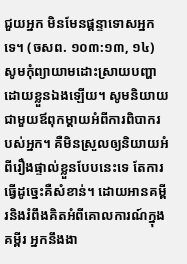ជួយអ្នក មិនមែនផ្ដន្ទាទោសអ្នកទេ។ (ចសព. ១០៣:១៣, ១៤) សូមកុំព្យាយាមដោះស្រាយបញ្ហាដោយខ្លួនឯងឡើយ។ សូមនិយាយជាមួយឪពុកម្ដាយអំពីការពិបាករបស់អ្នក។ គឺមិនស្រួលឲ្យនិយាយអំពីរឿងផ្ទាល់ខ្លួនបែបនេះទេ តែការធ្វើដូច្នេះគឺសំខាន់។ ដោយអានគម្ពីរនិងរំពឹងគិតអំពីគោលការណ៍ក្នុងគម្ពីរ អ្នកនឹងងា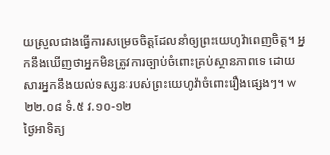យស្រួលជាងធ្វើការសម្រេចចិត្តដែលនាំឲ្យព្រះយេហូវ៉ាពេញចិត្ត។ អ្នកនឹងឃើញថាអ្នកមិនត្រូវការច្បាប់ចំពោះគ្រប់ស្ថានភាពទេ ដោយសារអ្នកនឹងយល់ទស្សនៈរបស់ព្រះយេហូវ៉ាចំពោះរឿងផ្សេងៗ។ w២២.០៨ ទំ.៥ វ.១០-១២
ថ្ងៃអាទិត្យ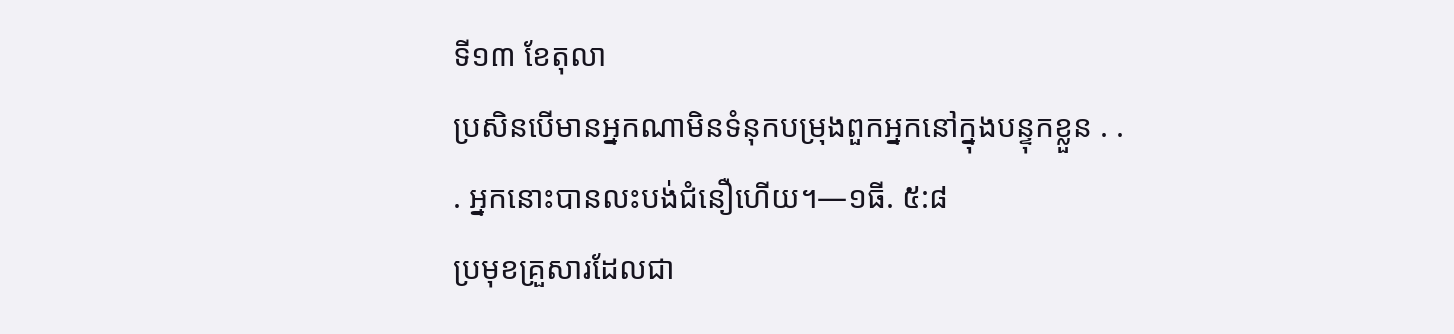ទី១៣ ខែតុលា
ប្រសិនបើមានអ្នកណាមិនទំនុកបម្រុងពួកអ្នកនៅក្នុងបន្ទុកខ្លួន . . . អ្នកនោះបានលះបង់ជំនឿហើយ។—១ធី. ៥:៨
ប្រមុខគ្រួសារដែលជា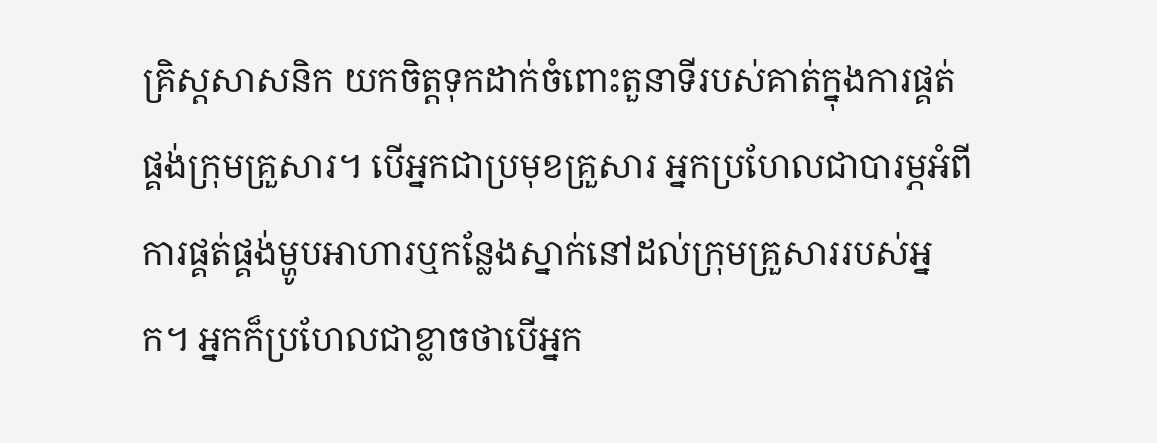គ្រិស្តសាសនិក យកចិត្តទុកដាក់ចំពោះតួនាទីរបស់គាត់ក្នុងការផ្គត់ផ្គង់ក្រុមគ្រួសារ។ បើអ្នកជាប្រមុខគ្រួសារ អ្នកប្រហែលជាបារម្ភអំពីការផ្គត់ផ្គង់ម្ហូបអាហារឬកន្លែងស្នាក់នៅដល់ក្រុមគ្រួសាររបស់អ្នក។ អ្នកក៏ប្រហែលជាខ្លាចថាបើអ្នក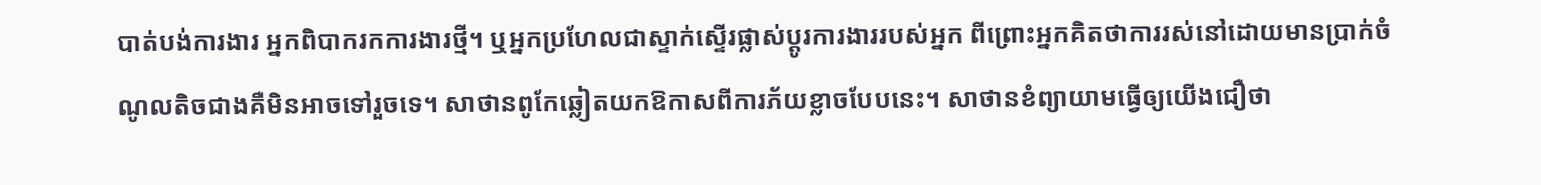បាត់បង់ការងារ អ្នកពិបាករកការងារថ្មី។ ឬអ្នកប្រហែលជាស្ទាក់ស្ទើរផ្លាស់ប្ដូរការងាររបស់អ្នក ពីព្រោះអ្នកគិតថាការរស់នៅដោយមានប្រាក់ចំណូលតិចជាងគឺមិនអាចទៅរួចទេ។ សាថានពូកែឆ្លៀតយកឱកាសពីការភ័យខ្លាចបែបនេះ។ សាថានខំព្យាយាមធ្វើឲ្យយើងជឿថា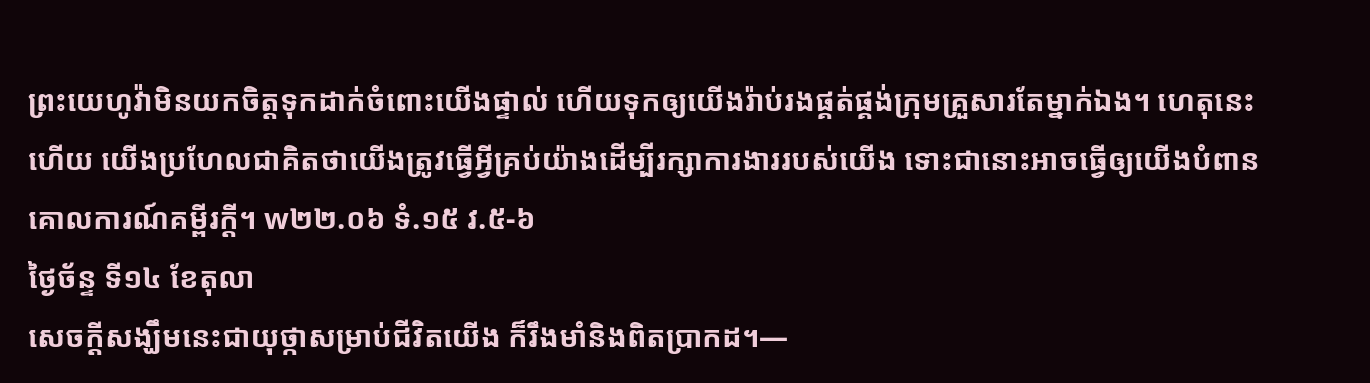ព្រះយេហូវ៉ាមិនយកចិត្តទុកដាក់ចំពោះយើងផ្ទាល់ ហើយទុកឲ្យយើងរ៉ាប់រងផ្គត់ផ្គង់ក្រុមគ្រួសារតែម្នាក់ឯង។ ហេតុនេះហើយ យើងប្រហែលជាគិតថាយើងត្រូវធ្វើអ្វីគ្រប់យ៉ាងដើម្បីរក្សាការងាររបស់យើង ទោះជានោះអាចធ្វើឲ្យយើងបំពានគោលការណ៍គម្ពីរក្ដី។ w២២.០៦ ទំ.១៥ វ.៥-៦
ថ្ងៃច័ន្ទ ទី១៤ ខែតុលា
សេចក្ដីសង្ឃឹមនេះជាយុថ្កាសម្រាប់ជីវិតយើង ក៏រឹងមាំនិងពិតប្រាកដ។—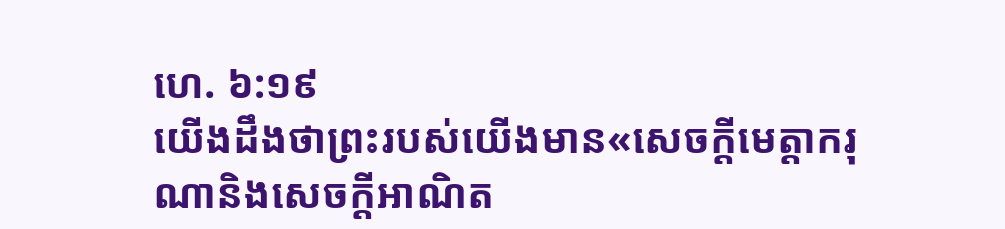ហេ. ៦:១៩
យើងដឹងថាព្រះរបស់យើងមាន«សេចក្ដីមេត្តាករុណានិងសេចក្ដីអាណិត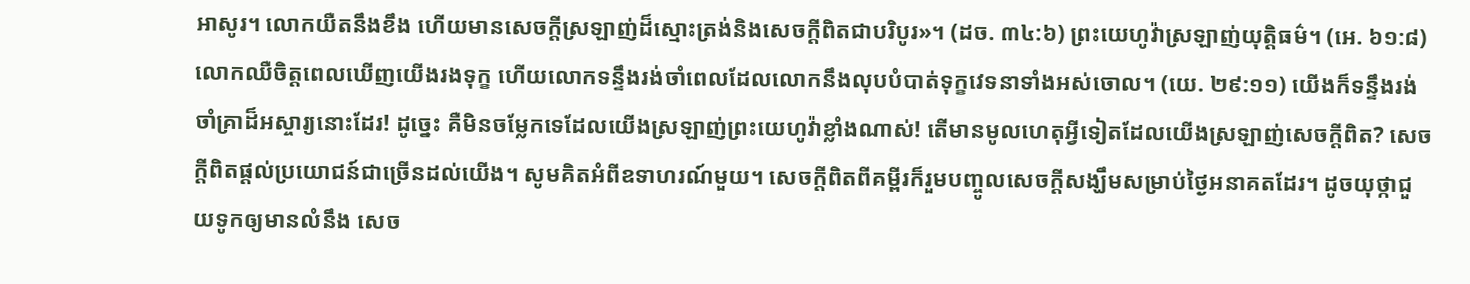អាសូរ។ លោកយឺតនឹងខឹង ហើយមានសេចក្ដីស្រឡាញ់ដ៏ស្មោះត្រង់និងសេចក្ដីពិតជាបរិបូរ»។ (ដច. ៣៤:៦) ព្រះយេហូវ៉ាស្រឡាញ់យុត្តិធម៌។ (អេ. ៦១:៨) លោកឈឺចិត្តពេលឃើញយើងរងទុក្ខ ហើយលោកទន្ទឹងរង់ចាំពេលដែលលោកនឹងលុបបំបាត់ទុក្ខវេទនាទាំងអស់ចោល។ (យេ. ២៩:១១) យើងក៏ទន្ទឹងរង់ចាំគ្រាដ៏អស្ចារ្យនោះដែរ! ដូច្នេះ គឺមិនចម្លែកទេដែលយើងស្រឡាញ់ព្រះយេហូវ៉ាខ្លាំងណាស់! តើមានមូលហេតុអ្វីទៀតដែលយើងស្រឡាញ់សេចក្ដីពិត? សេចក្ដីពិតផ្ដល់ប្រយោជន៍ជាច្រើនដល់យើង។ សូមគិតអំពីឧទាហរណ៍មួយ។ សេចក្ដីពិតពីគម្ពីរក៏រួមបញ្ចូលសេចក្ដីសង្ឃឹមសម្រាប់ថ្ងៃអនាគតដែរ។ ដូចយុថ្កាជួយទូកឲ្យមានលំនឹង សេច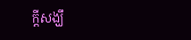ក្ដីសង្ឃឹ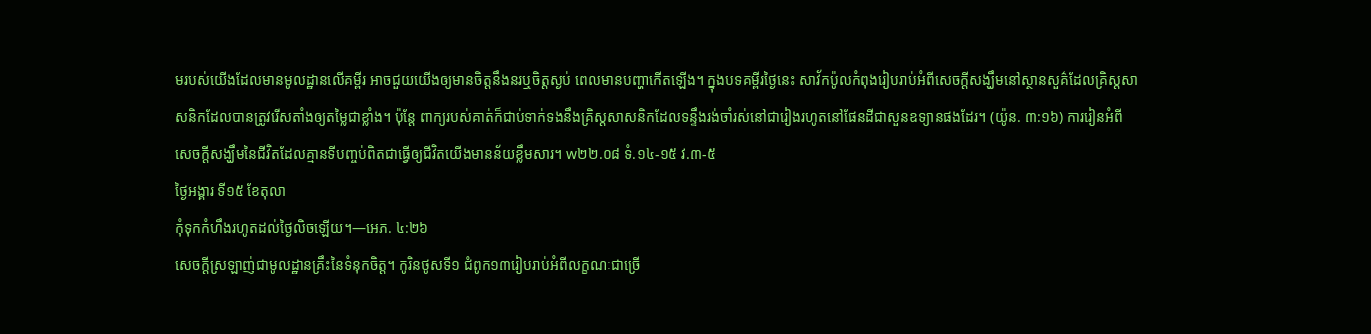មរបស់យើងដែលមានមូលដ្ឋានលើគម្ពីរ អាចជួយយើងឲ្យមានចិត្តនឹងនរឬចិត្តស្ងប់ ពេលមានបញ្ហាកើតឡើង។ ក្នុងបទគម្ពីរថ្ងៃនេះ សាវ័កប៉ូលកំពុងរៀបរាប់អំពីសេចក្ដីសង្ឃឹមនៅស្ថានសួគ៌ដែលគ្រិស្តសាសនិកដែលបានត្រូវរើសតាំងឲ្យតម្លៃជាខ្លាំង។ ប៉ុន្តែ ពាក្យរបស់គាត់ក៏ជាប់ទាក់ទងនឹងគ្រិស្តសាសនិកដែលទន្ទឹងរង់ចាំរស់នៅជារៀងរហូតនៅផែនដីជាសួនឧទ្យានផងដែរ។ (យ៉ូន. ៣:១៦) ការរៀនអំពីសេចក្ដីសង្ឃឹមនៃជីវិតដែលគ្មានទីបញ្ចប់ពិតជាធ្វើឲ្យជីវិតយើងមានន័យខ្លឹមសារ។ w២២.០៨ ទំ.១៤-១៥ វ.៣-៥
ថ្ងៃអង្គារ ទី១៥ ខែតុលា
កុំទុកកំហឹងរហូតដល់ថ្ងៃលិចឡើយ។—អេភ. ៤:២៦
សេចក្ដីស្រឡាញ់ជាមូលដ្ឋានគ្រឹះនៃទំនុកចិត្ត។ កូរិនថូសទី១ ជំពូក១៣រៀបរាប់អំពីលក្ខណៈជាច្រើ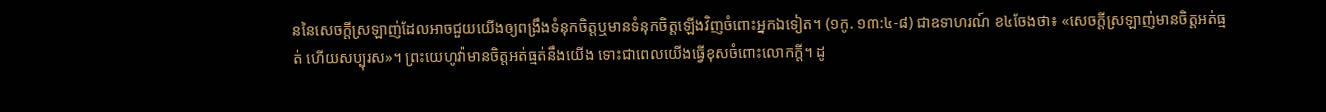ននៃសេចក្ដីស្រឡាញ់ដែលអាចជួយយើងឲ្យពង្រឹងទំនុកចិត្តឬមានទំនុកចិត្តឡើងវិញចំពោះអ្នកឯទៀត។ (១កូ. ១៣:៤-៨) ជាឧទាហរណ៍ ខ៤ចែងថា៖ «សេចក្ដីស្រឡាញ់មានចិត្តអត់ធ្មត់ ហើយសប្បុរស»។ ព្រះយេហូវ៉ាមានចិត្តអត់ធ្មត់នឹងយើង ទោះជាពេលយើងធ្វើខុសចំពោះលោកក្ដី។ ដូ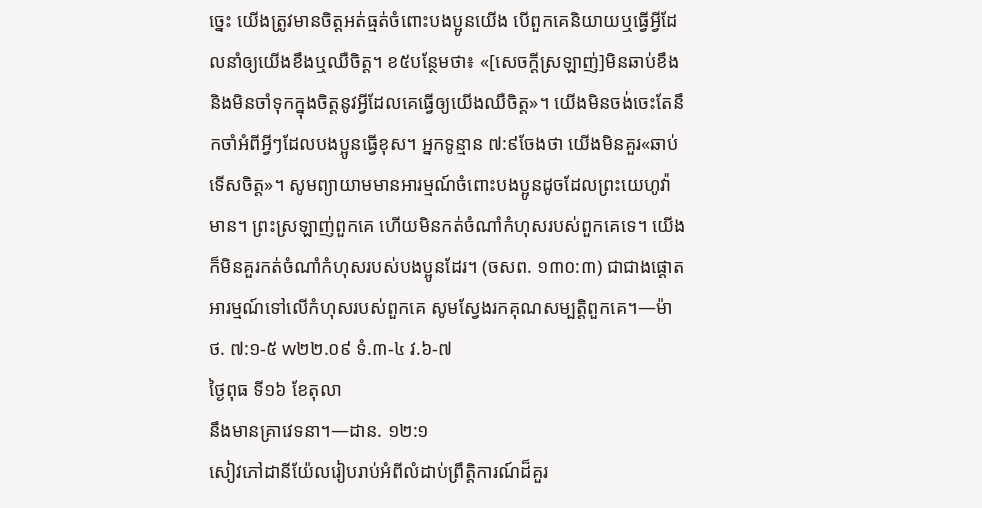ច្នេះ យើងត្រូវមានចិត្តអត់ធ្មត់ចំពោះបងប្អូនយើង បើពួកគេនិយាយឬធ្វើអ្វីដែលនាំឲ្យយើងខឹងឬឈឺចិត្ត។ ខ៥បន្ថែមថា៖ «[សេចក្ដីស្រឡាញ់]មិនឆាប់ខឹង និងមិនចាំទុកក្នុងចិត្តនូវអ្វីដែលគេធ្វើឲ្យយើងឈឺចិត្ត»។ យើងមិនចង់ចេះតែនឹកចាំអំពីអ្វីៗដែលបងប្អូនធ្វើខុស។ អ្នកទូន្មាន ៧:៩ចែងថា យើងមិនគួរ«ឆាប់ទើសចិត្ត»។ សូមព្យាយាមមានអារម្មណ៍ចំពោះបងប្អូនដូចដែលព្រះយេហូវ៉ាមាន។ ព្រះស្រឡាញ់ពួកគេ ហើយមិនកត់ចំណាំកំហុសរបស់ពួកគេទេ។ យើងក៏មិនគួរកត់ចំណាំកំហុសរបស់បងប្អូនដែរ។ (ចសព. ១៣០:៣) ជាជាងផ្ដោតអារម្មណ៍ទៅលើកំហុសរបស់ពួកគេ សូមស្វែងរកគុណសម្បត្តិពួកគេ។—ម៉ាថ. ៧:១-៥ w២២.០៩ ទំ.៣-៤ វ.៦-៧
ថ្ងៃពុធ ទី១៦ ខែតុលា
នឹងមានគ្រាវេទនា។—ដាន. ១២:១
សៀវភៅដានីយ៉ែលរៀបរាប់អំពីលំដាប់ព្រឹត្តិការណ៍ដ៏គួរ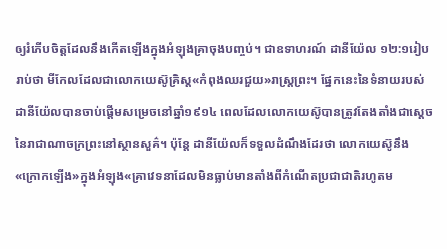ឲ្យរំភើបចិត្តដែលនឹងកើតឡើងក្នុងអំឡុងគ្រាចុងបញ្ចប់។ ជាឧទាហរណ៍ ដានីយ៉ែល ១២:១រៀបរាប់ថា មីកែលដែលជាលោកយេស៊ូគ្រិស្ត«កំពុងឈរជួយ»រាស្ត្រព្រះ។ ផ្នែកនេះនៃទំនាយរបស់ដានីយ៉ែលបានចាប់ផ្ដើមសម្រេចនៅឆ្នាំ១៩១៤ ពេលដែលលោកយេស៊ូបានត្រូវតែងតាំងជាស្ដេចនៃរាជាណាចក្រព្រះនៅស្ថានសួគ៌។ ប៉ុន្តែ ដានីយ៉ែលក៏ទទួលដំណឹងដែរថា លោកយេស៊ូនឹង«ក្រោកឡើង»ក្នុងអំឡុង«គ្រាវេទនាដែលមិនធ្លាប់មានតាំងពីកំណើតប្រជាជាតិរហូតម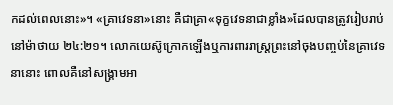កដល់ពេលនោះ»។ «គ្រាវេទនា»នោះ គឺជាគ្រា«ទុក្ខវេទនាជាខ្លាំង»ដែលបានត្រូវរៀបរាប់នៅម៉ាថាយ ២៤:២១។ លោកយេស៊ូក្រោកឡើងឬការពាររាស្ត្រព្រះនៅចុងបញ្ចប់នៃគ្រាវេទនានោះ ពោលគឺនៅសង្គ្រាមអា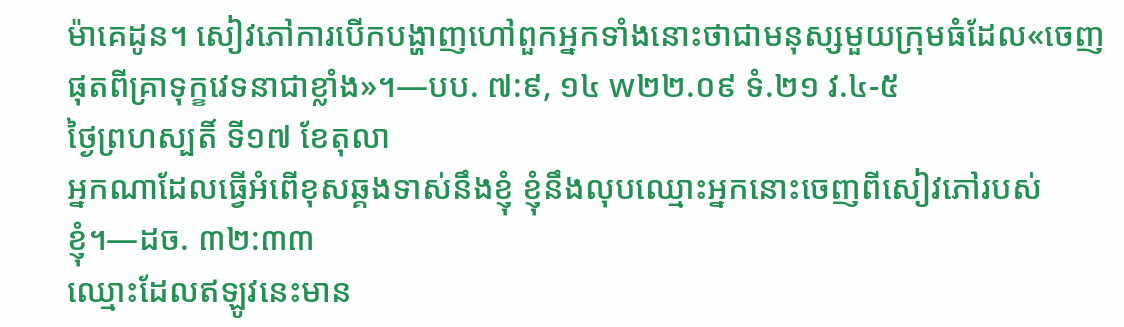ម៉ាគេដូន។ សៀវភៅការបើកបង្ហាញហៅពួកអ្នកទាំងនោះថាជាមនុស្សមួយក្រុមធំដែល«ចេញផុតពីគ្រាទុក្ខវេទនាជាខ្លាំង»។—បប. ៧:៩, ១៤ w២២.០៩ ទំ.២១ វ.៤-៥
ថ្ងៃព្រហស្បតិ៍ ទី១៧ ខែតុលា
អ្នកណាដែលធ្វើអំពើខុសឆ្គងទាស់នឹងខ្ញុំ ខ្ញុំនឹងលុបឈ្មោះអ្នកនោះចេញពីសៀវភៅរបស់ខ្ញុំ។—ដច. ៣២:៣៣
ឈ្មោះដែលឥឡូវនេះមាន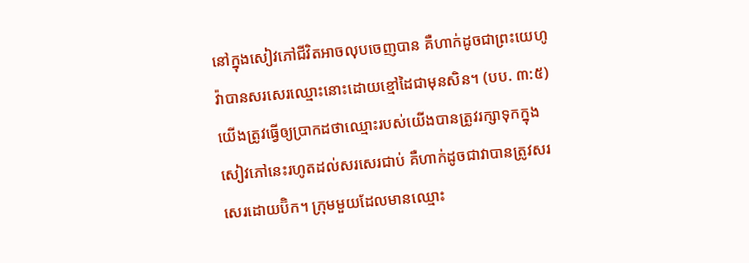នៅក្នុងសៀវភៅជីវិតអាចលុបចេញបាន គឺហាក់ដូចជាព្រះយេហូវ៉ាបានសរសេរឈ្មោះនោះដោយខ្មៅដៃជាមុនសិន។ (បប. ៣:៥) យើងត្រូវធ្វើឲ្យប្រាកដថាឈ្មោះរបស់យើងបានត្រូវរក្សាទុកក្នុងសៀវភៅនេះរហូតដល់សរសេរជាប់ គឺហាក់ដូចជាវាបានត្រូវសរសេរដោយប៊ិក។ ក្រុមមួយដែលមានឈ្មោះ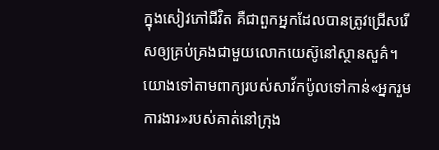ក្នុងសៀវភៅជីវិត គឺជាពួកអ្នកដែលបានត្រូវជ្រើសរើសឲ្យគ្រប់គ្រងជាមួយលោកយេស៊ូនៅស្ថានសួគ៌។ យោងទៅតាមពាក្យរបស់សាវ័កប៉ូលទៅកាន់«អ្នករួមការងារ»របស់គាត់នៅក្រុង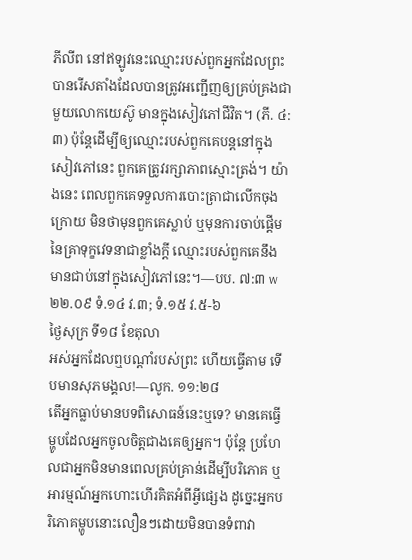ភីលីព នៅឥឡូវនេះឈ្មោះរបស់ពួកអ្នកដែលព្រះបានរើសតាំងដែលបានត្រូវអញ្ជើញឲ្យគ្រប់គ្រងជាមួយលោកយេស៊ូ មានក្នុងសៀវភៅជីវិត។ (ភី. ៤:៣) ប៉ុន្តែដើម្បីឲ្យឈ្មោះរបស់ពួកគេបន្តនៅក្នុងសៀវភៅនេះ ពួកគេត្រូវរក្សាភាពស្មោះត្រង់។ យ៉ាងនេះ ពេលពួកគេទទួលការបោះត្រាជាលើកចុងក្រោយ មិនថាមុនពួកគេស្លាប់ ឬមុនការចាប់ផ្ដើមនៃគ្រាទុក្ខវេទនាជាខ្លាំងក្ដី ឈ្មោះរបស់ពួកគេនឹងមានជាប់នៅក្នុងសៀវភៅនេះ។—បប. ៧:៣ w២២.០៩ ទំ.១៤ វ.៣; ទំ.១៥ វ.៥-៦
ថ្ងៃសុក្រ ទី១៨ ខែតុលា
អស់អ្នកដែលឮបណ្ដាំរបស់ព្រះ ហើយធ្វើតាម ទើបមានសុភមង្គល!—លូក. ១១:២៨
តើអ្នកធ្លាប់មានបទពិសោធន៍នេះឬទេ? មានគេធ្វើម្ហូបដែលអ្នកចូលចិត្តជាងគេឲ្យអ្នក។ ប៉ុន្តែ ប្រហែលជាអ្នកមិនមានពេលគ្រប់គ្រាន់ដើម្បីបរិភោគ ឬអារម្មណ៍អ្នកហោះហើរគិតអំពីអ្វីផ្សេង ដូច្នេះអ្នកបរិភោគម្ហូបនោះលឿនៗដោយមិនបានទំពាវា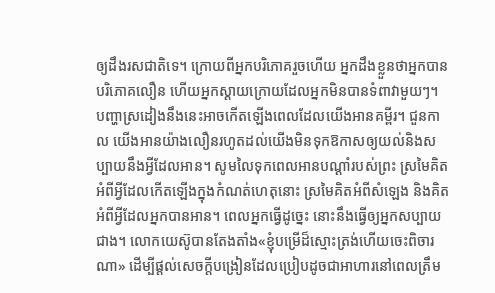ឲ្យដឹងរសជាតិទេ។ ក្រោយពីអ្នកបរិភោគរួចហើយ អ្នកដឹងខ្លួនថាអ្នកបានបរិភោគលឿន ហើយអ្នកស្ដាយក្រោយដែលអ្នកមិនបានទំពាវាមួយៗ។ បញ្ហាស្រដៀងនឹងនេះអាចកើតឡើងពេលដែលយើងអានគម្ពីរ។ ជួនកាល យើងអានយ៉ាងលឿនរហូតដល់យើងមិនទុកឱកាសឲ្យយល់និងសប្បាយនឹងអ្វីដែលអាន។ សូមលៃទុកពេលអានបណ្ដាំរបស់ព្រះ ស្រមៃគិតអំពីអ្វីដែលកើតឡើងក្នុងកំណត់ហេតុនោះ ស្រមៃគិតអំពីសំឡេង និងគិតអំពីអ្វីដែលអ្នកបានអាន។ ពេលអ្នកធ្វើដូច្នេះ នោះនឹងធ្វើឲ្យអ្នកសប្បាយជាង។ លោកយេស៊ូបានតែងតាំង«ខ្ញុំបម្រើដ៏ស្មោះត្រង់ហើយចេះពិចារណា» ដើម្បីផ្ដល់សេចក្ដីបង្រៀនដែលប្រៀបដូចជាអាហារនៅពេលត្រឹម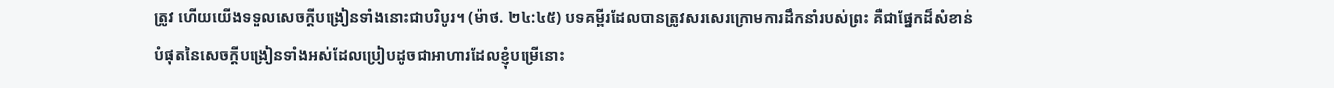ត្រូវ ហើយយើងទទួលសេចក្ដីបង្រៀនទាំងនោះជាបរិបូរ។ (ម៉ាថ. ២៤:៤៥) បទគម្ពីរដែលបានត្រូវសរសេរក្រោមការដឹកនាំរបស់ព្រះ គឺជាផ្នែកដ៏សំខាន់បំផុតនៃសេចក្ដីបង្រៀនទាំងអស់ដែលប្រៀបដូចជាអាហារដែលខ្ញុំបម្រើនោះ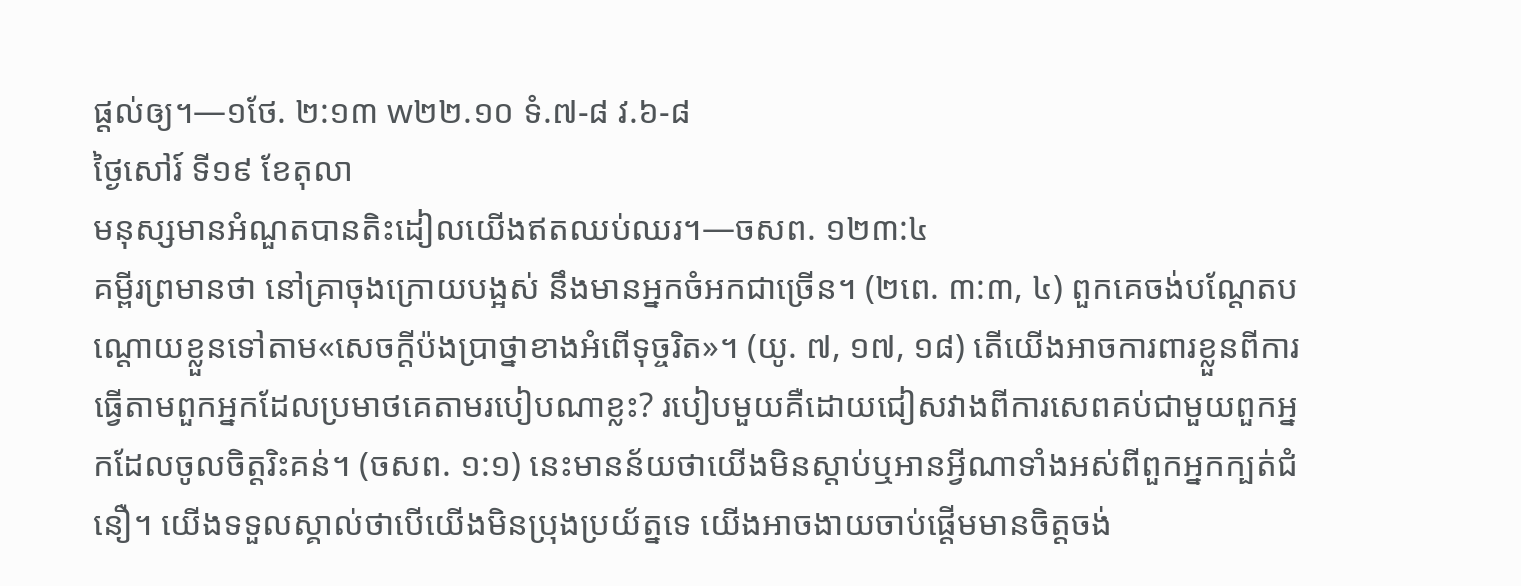ផ្ដល់ឲ្យ។—១ថែ. ២:១៣ w២២.១០ ទំ.៧-៨ វ.៦-៨
ថ្ងៃសៅរ៍ ទី១៩ ខែតុលា
មនុស្សមានអំណួតបានតិះដៀលយើងឥតឈប់ឈរ។—ចសព. ១២៣:៤
គម្ពីរព្រមានថា នៅគ្រាចុងក្រោយបង្អស់ នឹងមានអ្នកចំអកជាច្រើន។ (២ពេ. ៣:៣, ៤) ពួកគេចង់បណ្ដែតបណ្ដោយខ្លួនទៅតាម«សេចក្ដីប៉ងប្រាថ្នាខាងអំពើទុច្ចរិត»។ (យូ. ៧, ១៧, ១៨) តើយើងអាចការពារខ្លួនពីការធ្វើតាមពួកអ្នកដែលប្រមាថគេតាមរបៀបណាខ្លះ? របៀបមួយគឺដោយជៀសវាងពីការសេពគប់ជាមួយពួកអ្នកដែលចូលចិត្តរិះគន់។ (ចសព. ១:១) នេះមានន័យថាយើងមិនស្ដាប់ឬអានអ្វីណាទាំងអស់ពីពួកអ្នកក្បត់ជំនឿ។ យើងទទួលស្គាល់ថាបើយើងមិនប្រុងប្រយ័ត្នទេ យើងអាចងាយចាប់ផ្ដើមមានចិត្តចង់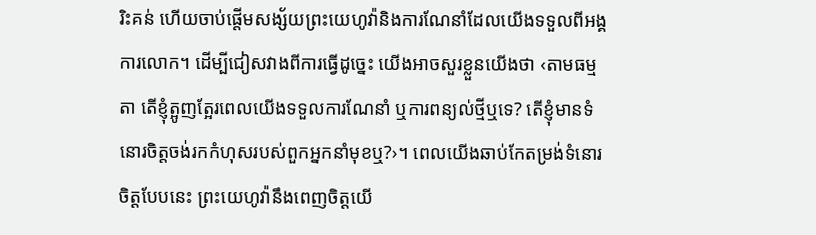រិះគន់ ហើយចាប់ផ្ដើមសង្ស័យព្រះយេហូវ៉ានិងការណែនាំដែលយើងទទួលពីអង្គការលោក។ ដើម្បីជៀសវាងពីការធ្វើដូច្នេះ យើងអាចសួរខ្លួនយើងថា ‹តាមធម្មតា តើខ្ញុំត្អូញត្អែរពេលយើងទទួលការណែនាំ ឬការពន្យល់ថ្មីឬទេ? តើខ្ញុំមានទំនោរចិត្តចង់រកកំហុសរបស់ពួកអ្នកនាំមុខឬ?›។ ពេលយើងឆាប់កែតម្រង់ទំនោរចិត្តបែបនេះ ព្រះយេហូវ៉ានឹងពេញចិត្តយើ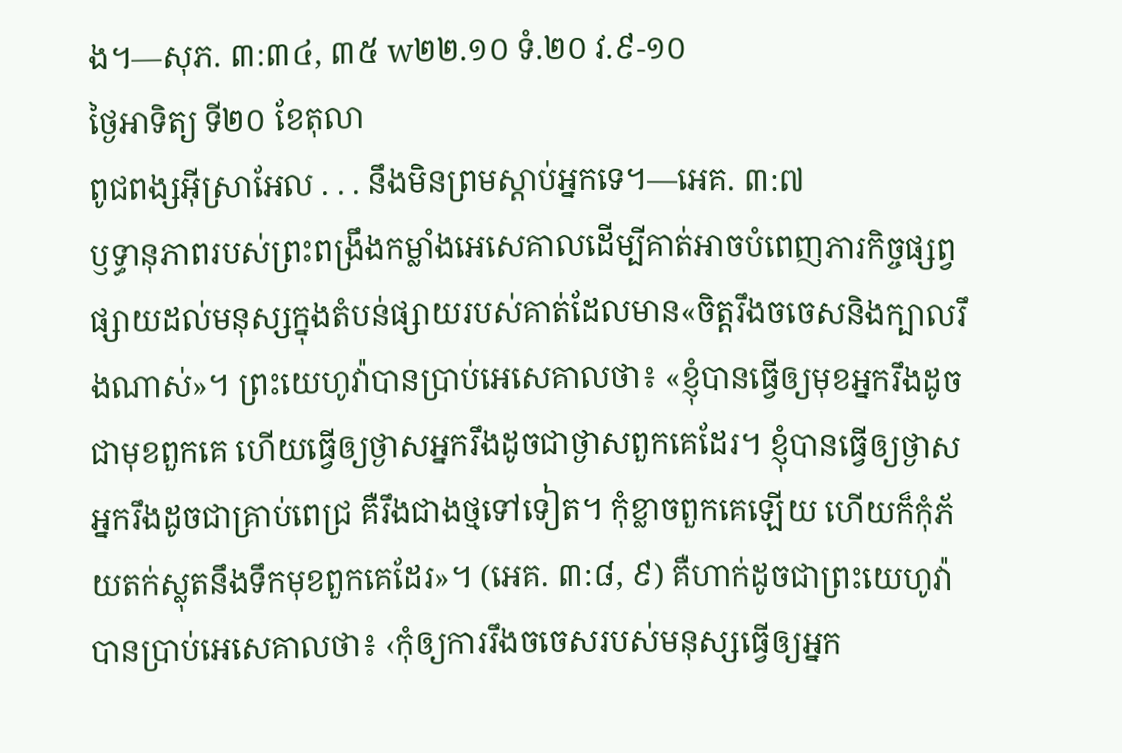ង។—សុភ. ៣:៣៤, ៣៥ w២២.១០ ទំ.២០ វ.៩-១០
ថ្ងៃអាទិត្យ ទី២០ ខែតុលា
ពូជពង្សអ៊ីស្រាអែល . . . នឹងមិនព្រមស្ដាប់អ្នកទេ។—អេគ. ៣:៧
ឫទ្ធានុភាពរបស់ព្រះពង្រឹងកម្លាំងអេសេគាលដើម្បីគាត់អាចបំពេញភារកិច្ចផ្សព្វផ្សាយដល់មនុស្សក្នុងតំបន់ផ្សាយរបស់គាត់ដែលមាន«ចិត្តរឹងចចេសនិងក្បាលរឹងណាស់»។ ព្រះយេហូវ៉ាបានប្រាប់អេសេគាលថា៖ «ខ្ញុំបានធ្វើឲ្យមុខអ្នករឹងដូចជាមុខពួកគេ ហើយធ្វើឲ្យថ្ងាសអ្នករឹងដូចជាថ្ងាសពួកគេដែរ។ ខ្ញុំបានធ្វើឲ្យថ្ងាសអ្នករឹងដូចជាគ្រាប់ពេជ្រ គឺរឹងជាងថ្មទៅទៀត។ កុំខ្លាចពួកគេឡើយ ហើយក៏កុំភ័យតក់ស្លុតនឹងទឹកមុខពួកគេដែរ»។ (អេគ. ៣:៨, ៩) គឺហាក់ដូចជាព្រះយេហូវ៉ាបានប្រាប់អេសេគាលថា៖ ‹កុំឲ្យការរឹងចចេសរបស់មនុស្សធ្វើឲ្យអ្នក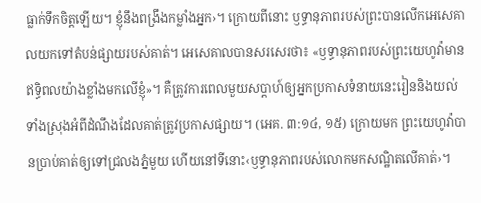ធ្លាក់ទឹកចិត្តឡើយ។ ខ្ញុំនឹងពង្រឹងកម្លាំងអ្នក›។ ក្រោយពីនោះ ឫទ្ធានុភាពរបស់ព្រះបានលើកអេសេគាលយកទៅតំបន់ផ្សាយរបស់គាត់។ អេសេគាលបានសរសេរថា៖ «ឫទ្ធានុភាពរបស់ព្រះយេហូវ៉ាមានឥទ្ធិពលយ៉ាងខ្លាំងមកលើខ្ញុំ»។ គឺត្រូវការពេលមួយសប្តាហ៍ឲ្យអ្នកប្រកាសទំនាយនេះរៀននិងយល់ទាំងស្រុងអំពីដំណឹងដែលគាត់ត្រូវប្រកាសផ្សាយ។ (អេគ. ៣:១៤, ១៥) ក្រោយមក ព្រះយេហូវ៉ាបានប្រាប់គាត់ឲ្យទៅជ្រលងភ្នំមួយ ហើយនៅទីនោះ‹ឫទ្ធានុភាពរបស់លោកមកសណ្ឋិតលើគាត់›។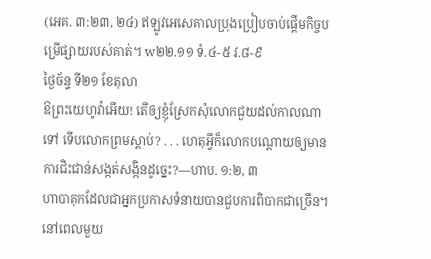(អេគ. ៣:២៣, ២៤) ឥឡូវអេសេគាលប្រុងប្រៀបចាប់ផ្ដើមកិច្ចបម្រើផ្សាយរបស់គាត់។ w២២.១១ ទំ.៤-៥ វ.៨-៩
ថ្ងៃច័ន្ទ ទី២១ ខែតុលា
ឱព្រះយេហូវ៉ាអើយ! តើឲ្យខ្ញុំស្រែកសុំលោកជួយដល់កាលណាទៅ ទើបលោកព្រមស្ដាប់? . . . ហេតុអ្វីក៏លោកបណ្ដោយឲ្យមានការជិះជាន់សង្កត់សង្កិនដូច្នេះ?—ហាប. ១:២, ៣
ហាបាគុកដែលជាអ្នកប្រកាសទំនាយបានជួបការពិបាកជាច្រើន។ នៅពេលមួយ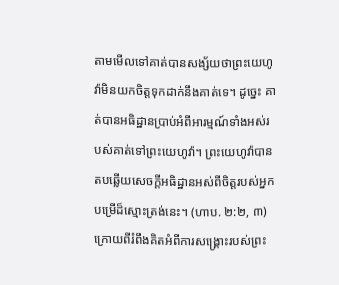តាមមើលទៅគាត់បានសង្ស័យថាព្រះយេហូវ៉ាមិនយកចិត្តទុកដាក់នឹងគាត់ទេ។ ដូច្នេះ គាត់បានអធិដ្ឋានប្រាប់អំពីអារម្មណ៍ទាំងអស់របស់គាត់ទៅព្រះយេហូវ៉ា។ ព្រះយេហូវ៉ាបានតបឆ្លើយសេចក្ដីអធិដ្ឋានអស់ពីចិត្តរបស់អ្នកបម្រើដ៏ស្មោះត្រង់នេះ។ (ហាប. ២:២, ៣) ក្រោយពីរំពឹងគិតអំពីការសង្គ្រោះរបស់ព្រះ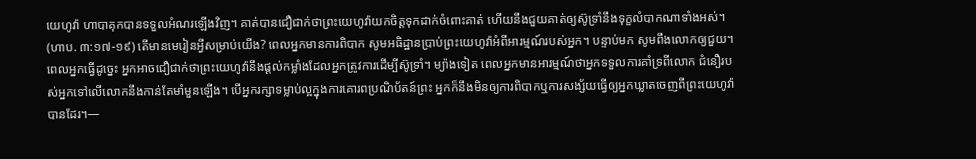យេហូវ៉ា ហាបាគុកបានទទួលអំណរឡើងវិញ។ គាត់បានជឿជាក់ថាព្រះយេហូវ៉ាយកចិត្តទុកដាក់ចំពោះគាត់ ហើយនឹងជួយគាត់ឲ្យស៊ូទ្រាំនឹងទុក្ខលំបាកណាទាំងអស់។ (ហាប. ៣:១៧-១៩) តើមានមេរៀនអ្វីសម្រាប់យើង? ពេលអ្នកមានការពិបាក សូមអធិដ្ឋានប្រាប់ព្រះយេហូវ៉ាអំពីអារម្មណ៍របស់អ្នក។ បន្ទាប់មក សូមពឹងលោកឲ្យជួយ។ ពេលអ្នកធ្វើដូច្នេះ អ្នកអាចជឿជាក់ថាព្រះយេហូវ៉ានឹងផ្ដល់កម្លាំងដែលអ្នកត្រូវការដើម្បីស៊ូទ្រាំ។ ម្យ៉ាងទៀត ពេលអ្នកមានអារម្មណ៍ថាអ្នកទទួលការគាំទ្រពីលោក ជំនឿរបស់អ្នកទៅលើលោកនឹងកាន់តែមាំមួនឡើង។ បើអ្នករក្សាទម្លាប់ល្អក្នុងការគោរពប្រណិប័តន៍ព្រះ អ្នកក៏នឹងមិនឲ្យការពិបាកឬការសង្ស័យធ្វើឲ្យអ្នកឃ្លាតចេញពីព្រះយេហូវ៉ាបានដែរ។—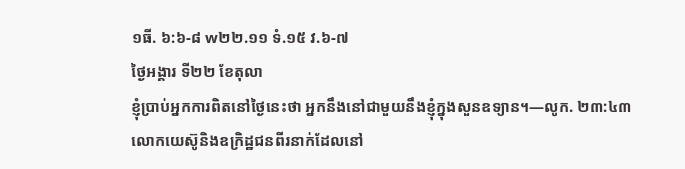១ធី. ៦:៦-៨ w២២.១១ ទំ.១៥ វ.៦-៧
ថ្ងៃអង្គារ ទី២២ ខែតុលា
ខ្ញុំប្រាប់អ្នកការពិតនៅថ្ងៃនេះថា អ្នកនឹងនៅជាមួយនឹងខ្ញុំក្នុងសួនឧទ្យាន។—លូក. ២៣:៤៣
លោកយេស៊ូនិងឧក្រិដ្ឋជនពីរនាក់ដែលនៅ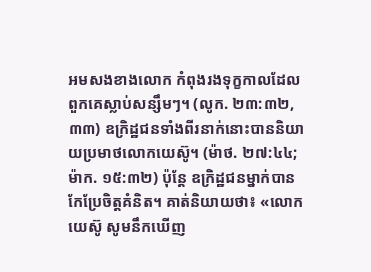អមសងខាងលោក កំពុងរងទុក្ខកាលដែលពួកគេស្លាប់សន្សឹមៗ។ (លូក. ២៣:៣២, ៣៣) ឧក្រិដ្ឋជនទាំងពីរនាក់នោះបាននិយាយប្រមាថលោកយេស៊ូ។ (ម៉ាថ. ២៧:៤៤; ម៉ាក. ១៥:៣២) ប៉ុន្តែ ឧក្រិដ្ឋជនម្នាក់បានកែប្រែចិត្តគំនិត។ គាត់និយាយថា៖ «លោកយេស៊ូ សូមនឹកឃើញ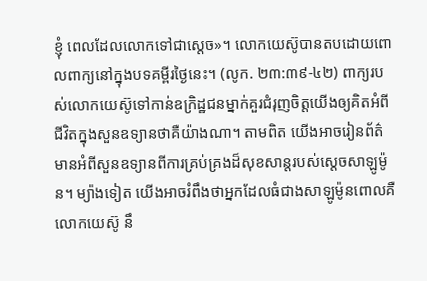ខ្ញុំ ពេលដែលលោកទៅជាស្ដេច»។ លោកយេស៊ូបានតបដោយពោលពាក្យនៅក្នុងបទគម្ពីរថ្ងៃនេះ។ (លូក. ២៣:៣៩-៤២) ពាក្យរបស់លោកយេស៊ូទៅកាន់ឧក្រិដ្ឋជនម្នាក់គួរជំរុញចិត្តយើងឲ្យគិតអំពីជីវិតក្នុងសួនឧទ្យានថាគឺយ៉ាងណា។ តាមពិត យើងអាចរៀនព័ត៌មានអំពីសួនឧទ្យានពីការគ្រប់គ្រងដ៏សុខសាន្តរបស់ស្ដេចសាឡូម៉ូន។ ម្យ៉ាងទៀត យើងអាចរំពឹងថាអ្នកដែលធំជាងសាឡូម៉ូនពោលគឺលោកយេស៊ូ នឹ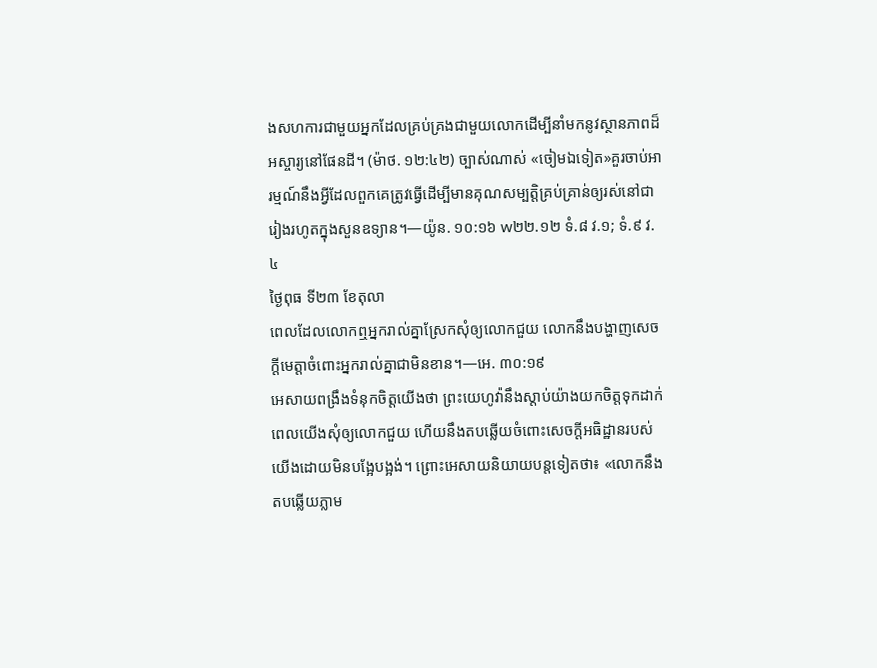ងសហការជាមួយអ្នកដែលគ្រប់គ្រងជាមួយលោកដើម្បីនាំមកនូវស្ថានភាពដ៏អស្ចារ្យនៅផែនដី។ (ម៉ាថ. ១២:៤២) ច្បាស់ណាស់ «ចៀមឯទៀត»គួរចាប់អារម្មណ៍នឹងអ្វីដែលពួកគេត្រូវធ្វើដើម្បីមានគុណសម្បត្តិគ្រប់គ្រាន់ឲ្យរស់នៅជារៀងរហូតក្នុងសួនឧទ្យាន។—យ៉ូន. ១០:១៦ w២២.១២ ទំ.៨ វ.១; ទំ.៩ វ.៤
ថ្ងៃពុធ ទី២៣ ខែតុលា
ពេលដែលលោកឮអ្នករាល់គ្នាស្រែកសុំឲ្យលោកជួយ លោកនឹងបង្ហាញសេចក្ដីមេត្តាចំពោះអ្នករាល់គ្នាជាមិនខាន។—អេ. ៣០:១៩
អេសាយពង្រឹងទំនុកចិត្តយើងថា ព្រះយេហូវ៉ានឹងស្ដាប់យ៉ាងយកចិត្តទុកដាក់ពេលយើងសុំឲ្យលោកជួយ ហើយនឹងតបឆ្លើយចំពោះសេចក្ដីអធិដ្ឋានរបស់យើងដោយមិនបង្អែបង្អង់។ ព្រោះអេសាយនិយាយបន្តទៀតថា៖ «លោកនឹងតបឆ្លើយភ្លាម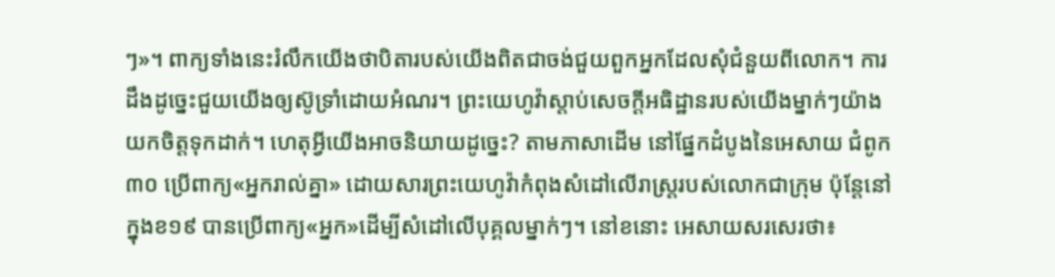ៗ»។ ពាក្យទាំងនេះរំលឹកយើងថាបិតារបស់យើងពិតជាចង់ជួយពួកអ្នកដែលសុំជំនួយពីលោក។ ការដឹងដូច្នេះជួយយើងឲ្យស៊ូទ្រាំដោយអំណរ។ ព្រះយេហូវ៉ាស្ដាប់សេចក្ដីអធិដ្ឋានរបស់យើងម្នាក់ៗយ៉ាងយកចិត្តទុកដាក់។ ហេតុអ្វីយើងអាចនិយាយដូច្នេះ? តាមភាសាដើម នៅផ្នែកដំបូងនៃអេសាយ ជំពូក៣០ ប្រើពាក្យ«អ្នករាល់គ្នា» ដោយសារព្រះយេហូវ៉ាកំពុងសំដៅលើរាស្ត្ររបស់លោកជាក្រុម ប៉ុន្តែនៅក្នុងខ១៩ បានប្រើពាក្យ«អ្នក»ដើម្បីសំដៅលើបុគ្គលម្នាក់ៗ។ នៅខនោះ អេសាយសរសេរថា៖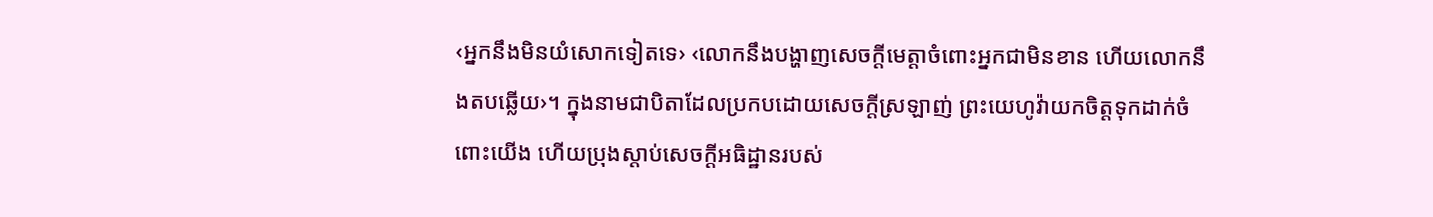‹អ្នកនឹងមិនយំសោកទៀតទេ› ‹លោកនឹងបង្ហាញសេចក្ដីមេត្តាចំពោះអ្នកជាមិនខាន ហើយលោកនឹងតបឆ្លើយ›។ ក្នុងនាមជាបិតាដែលប្រកបដោយសេចក្ដីស្រឡាញ់ ព្រះយេហូវ៉ាយកចិត្តទុកដាក់ចំពោះយើង ហើយប្រុងស្ដាប់សេចក្ដីអធិដ្ឋានរបស់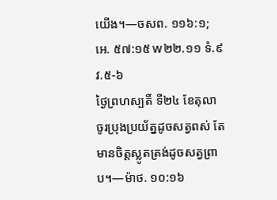យើង។—ចសព. ១១៦:១; អេ. ៥៧:១៥ w២២.១១ ទំ.៩ វ.៥-៦
ថ្ងៃព្រហស្បតិ៍ ទី២៤ ខែតុលា
ចូរប្រុងប្រយ័ត្នដូចសត្វពស់ តែមានចិត្តស្លូតត្រង់ដូចសត្វព្រាប។—ម៉ាថ. ១០:១៦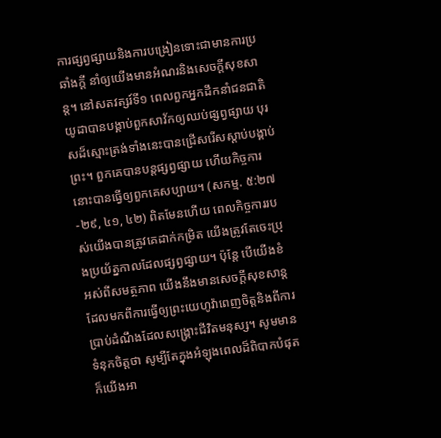ការផ្សព្វផ្សាយនិងការបង្រៀនទោះជាមានការប្រឆាំងក្ដី នាំឲ្យយើងមានអំណរនិងសេចក្ដីសុខសាន្ត។ នៅសតវត្សរ៍ទី១ ពេលពួកអ្នកដឹកនាំជនជាតិយូដាបានបង្គាប់ពួកសាវ័កឲ្យឈប់ផ្សព្វផ្សាយ បុរសដ៏ស្មោះត្រង់ទាំងនេះបានជ្រើសរើសស្ដាប់បង្គាប់ព្រះ។ ពួកគេបានបន្តផ្សព្វផ្សាយ ហើយកិច្ចការនោះបានធ្វើឲ្យពួកគេសប្បាយ។ (សកម្ម. ៥:២៧-២៩, ៤១, ៤២) ពិតមែនហើយ ពេលកិច្ចការរបស់យើងបានត្រូវគេដាក់កម្រិត យើងត្រូវតែចេះប្រុងប្រយ័ត្នកាលដែលផ្សព្វផ្សាយ។ ប៉ុន្តែ បើយើងខំអស់ពីសមត្ថភាព យើងនឹងមានសេចក្ដីសុខសាន្តដែលមកពីការធ្វើឲ្យព្រះយេហូវ៉ាពេញចិត្តនិងពីការប្រាប់ដំណឹងដែលសង្គ្រោះជីវិតមនុស្ស។ សូមមានទំនុកចិត្តថា សូម្បីតែក្នុងអំឡុងពេលដ៏ពិបាកបំផុត ក៏យើងអា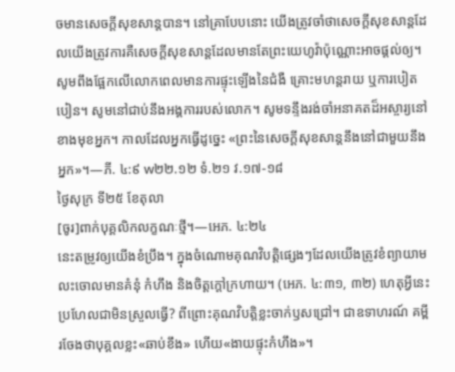ចមានសេចក្ដីសុខសាន្តបាន។ នៅគ្រាបែបនោះ យើងត្រូវចាំថាសេចក្ដីសុខសាន្តដែលយើងត្រូវការគឺសេចក្ដីសុខសាន្តដែលមានតែព្រះយេហូវ៉ាប៉ុណ្ណោះអាចផ្ដល់ឲ្យ។ សូមពឹងផ្អែកលើលោកពេលមានការផ្ទុះឡើងនៃជំងឺ គ្រោះមហន្តរាយ ឬការបៀតបៀន។ សូមនៅជាប់នឹងអង្គការរបស់លោក។ សូមទន្ទឹងរង់ចាំអនាគតដ៏អស្ចារ្យនៅខាងមុខអ្នក។ កាលដែលអ្នកធ្វើដូច្នេះ «ព្រះនៃសេចក្ដីសុខសាន្តនឹងនៅជាមួយនឹងអ្នក»។—ភី. ៤:៩ w២២.១២ ទំ.២១ វ.១៧-១៨
ថ្ងៃសុក្រ ទី២៥ ខែតុលា
[ចូរ]ពាក់បុគ្គលិកលក្ខណៈថ្មី។—អេភ. ៤:២៤
នេះតម្រូវឲ្យយើងខំប្រឹង។ ក្នុងចំណោមគុណវិបត្តិផ្សេងៗដែលយើងត្រូវខំព្យាយាមលះចោលមានគំនុំ កំហឹង និងចិត្តក្ដៅក្រហាយ។ (អេភ. ៤:៣១, ៣២) ហេតុអ្វីនេះប្រហែលជាមិនស្រួលធ្វើ? ពីព្រោះគុណវិបត្តិខ្លះចាក់ឫសជ្រៅ។ ជាឧទាហរណ៍ គម្ពីរចែងថាបុគ្គលខ្លះ«ឆាប់ខឹង» ហើយ«ងាយផ្ទុះកំហឹង»។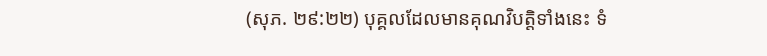(សុភ. ២៩:២២) បុគ្គលដែលមានគុណវិបត្តិទាំងនេះ ទំ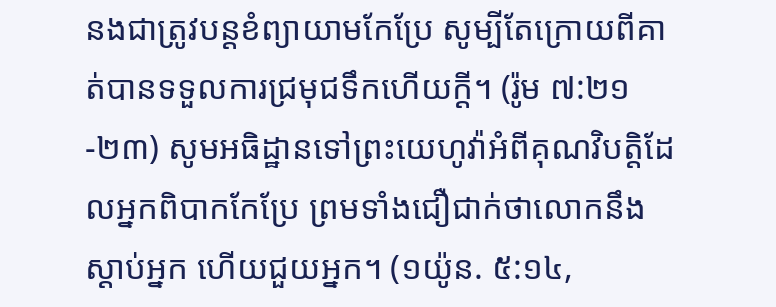នងជាត្រូវបន្ដខំព្យាយាមកែប្រែ សូម្បីតែក្រោយពីគាត់បានទទួលការជ្រមុជទឹកហើយក្ដី។ (រ៉ូម ៧:២១-២៣) សូមអធិដ្ឋានទៅព្រះយេហូវ៉ាអំពីគុណវិបត្តិដែលអ្នកពិបាកកែប្រែ ព្រមទាំងជឿជាក់ថាលោកនឹងស្ដាប់អ្នក ហើយជួយអ្នក។ (១យ៉ូន. ៥:១៤,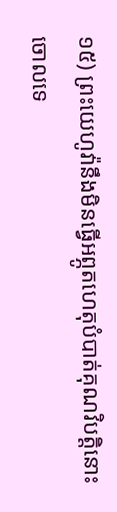១៥) ព្រះយេហូវ៉ានឹងមិនធ្វើអព្ភូតហេតុបំបាត់គុណវិបត្តិនោះចោលទេ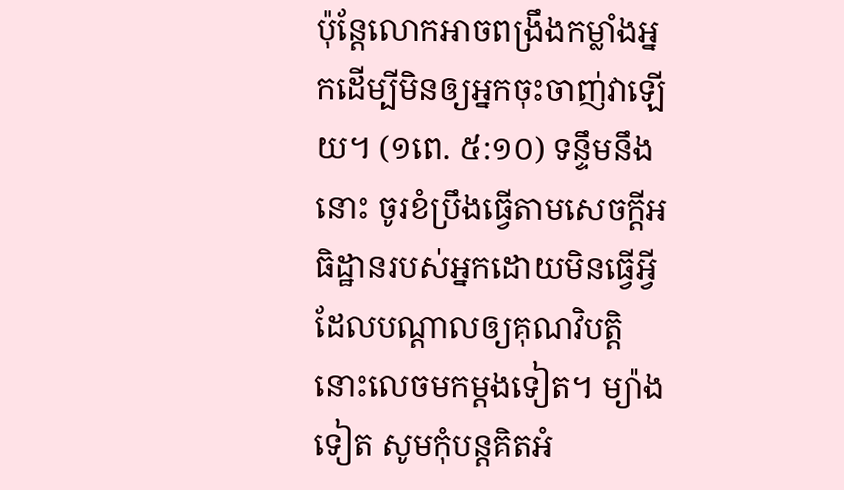ប៉ុន្តែលោកអាចពង្រឹងកម្លាំងអ្នកដើម្បីមិនឲ្យអ្នកចុះចាញ់វាឡើយ។ (១ពេ. ៥:១០) ទន្ទឹមនឹងនោះ ចូរខំប្រឹងធ្វើតាមសេចក្ដីអធិដ្ឋានរបស់អ្នកដោយមិនធ្វើអ្វីដែលបណ្ដាលឲ្យគុណវិបត្តិនោះលេចមកម្ដងទៀត។ ម្យ៉ាងទៀត សូមកុំបន្ដគិតអំ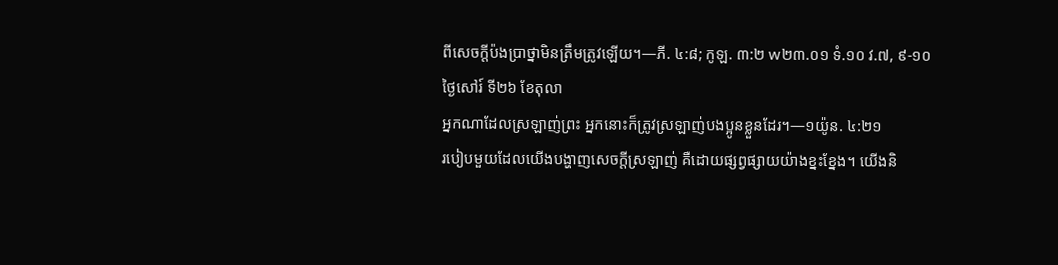ពីសេចក្ដីប៉ងប្រាថ្នាមិនត្រឹមត្រូវឡើយ។—ភី. ៤:៨; កូឡ. ៣:២ w២៣.០១ ទំ.១០ វ.៧, ៩-១០
ថ្ងៃសៅរ៍ ទី២៦ ខែតុលា
អ្នកណាដែលស្រឡាញ់ព្រះ អ្នកនោះក៏ត្រូវស្រឡាញ់បងប្អូនខ្លួនដែរ។—១យ៉ូន. ៤:២១
របៀបមួយដែលយើងបង្ហាញសេចក្ដីស្រឡាញ់ គឺដោយផ្សព្វផ្សាយយ៉ាងខ្នះខ្នែង។ យើងនិ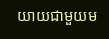យាយជាមួយម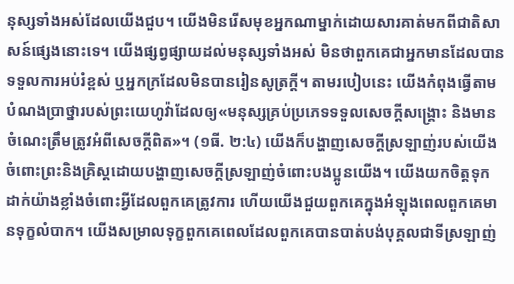នុស្សទាំងអស់ដែលយើងជួប។ យើងមិនរើសមុខអ្នកណាម្នាក់ដោយសារគាត់មកពីជាតិសាសន៍ផ្សេងនោះទេ។ យើងផ្សព្វផ្សាយដល់មនុស្សទាំងអស់ មិនថាពួកគេជាអ្នកមានដែលបានទទួលការអប់រំខ្ពស់ ឬអ្នកក្រដែលមិនបានរៀនសូត្រក្ដី។ តាមរបៀបនេះ យើងកំពុងធ្វើតាមបំណងប្រាថ្នារបស់ព្រះយេហូវ៉ាដែលឲ្យ«មនុស្សគ្រប់ប្រភេទទទួលសេចក្ដីសង្គ្រោះ និងមានចំណេះត្រឹមត្រូវអំពីសេចក្ដីពិត»។ (១ធី. ២:៤) យើងក៏បង្ហាញសេចក្ដីស្រឡាញ់របស់យើងចំពោះព្រះនិងគ្រិស្តដោយបង្ហាញសេចក្ដីស្រឡាញ់ចំពោះបងប្អូនយើង។ យើងយកចិត្តទុកដាក់យ៉ាងខ្លាំងចំពោះអ្វីដែលពួកគេត្រូវការ ហើយយើងជួយពួកគេក្នុងអំឡុងពេលពួកគេមានទុក្ខលំបាក។ យើងសម្រាលទុក្ខពួកគេពេលដែលពួកគេបានបាត់បង់បុគ្គលជាទីស្រឡាញ់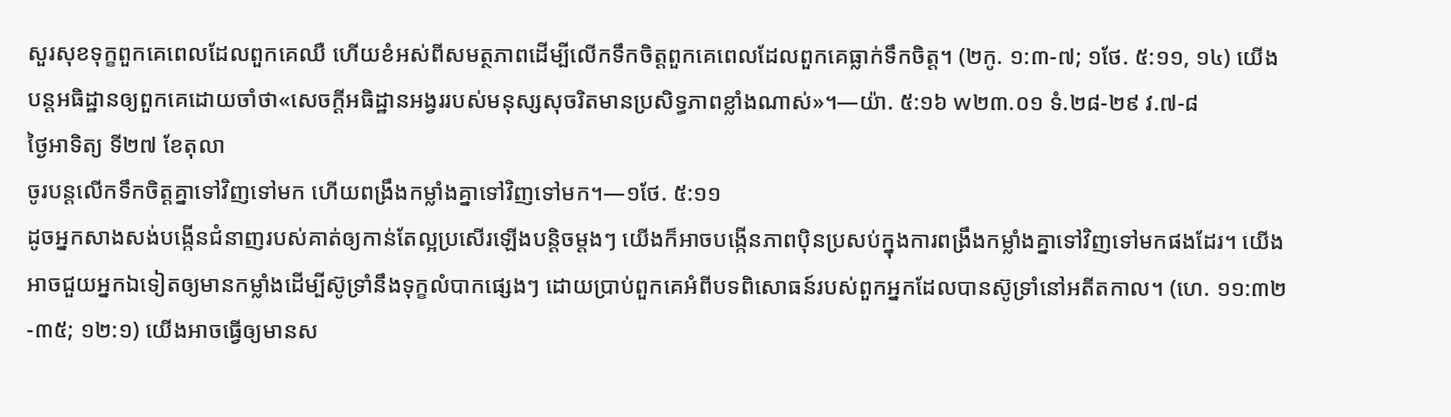សួរសុខទុក្ខពួកគេពេលដែលពួកគេឈឺ ហើយខំអស់ពីសមត្ថភាពដើម្បីលើកទឹកចិត្តពួកគេពេលដែលពួកគេធ្លាក់ទឹកចិត្ត។ (២កូ. ១:៣-៧; ១ថែ. ៥:១១, ១៤) យើងបន្តអធិដ្ឋានឲ្យពួកគេដោយចាំថា«សេចក្ដីអធិដ្ឋានអង្វររបស់មនុស្សសុចរិតមានប្រសិទ្ធភាពខ្លាំងណាស់»។—យ៉ា. ៥:១៦ w២៣.០១ ទំ.២៨-២៩ វ.៧-៨
ថ្ងៃអាទិត្យ ទី២៧ ខែតុលា
ចូរបន្តលើកទឹកចិត្តគ្នាទៅវិញទៅមក ហើយពង្រឹងកម្លាំងគ្នាទៅវិញទៅមក។—១ថែ. ៥:១១
ដូចអ្នកសាងសង់បង្កើនជំនាញរបស់គាត់ឲ្យកាន់តែល្អប្រសើរឡើងបន្តិចម្ដងៗ យើងក៏អាចបង្កើនភាពប៉ិនប្រសប់ក្នុងការពង្រឹងកម្លាំងគ្នាទៅវិញទៅមកផងដែរ។ យើងអាចជួយអ្នកឯទៀតឲ្យមានកម្លាំងដើម្បីស៊ូទ្រាំនឹងទុក្ខលំបាកផ្សេងៗ ដោយប្រាប់ពួកគេអំពីបទពិសោធន៍របស់ពួកអ្នកដែលបានស៊ូទ្រាំនៅអតីតកាល។ (ហេ. ១១:៣២-៣៥; ១២:១) យើងអាចធ្វើឲ្យមានស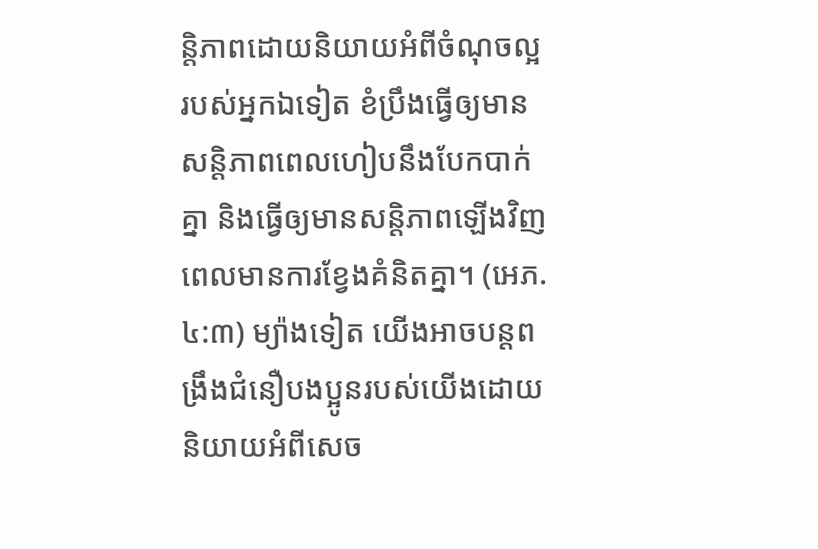ន្តិភាពដោយនិយាយអំពីចំណុចល្អរបស់អ្នកឯទៀត ខំប្រឹងធ្វើឲ្យមានសន្តិភាពពេលហៀបនឹងបែកបាក់គ្នា និងធ្វើឲ្យមានសន្តិភាពឡើងវិញពេលមានការខ្វែងគំនិតគ្នា។ (អេភ. ៤:៣) ម្យ៉ាងទៀត យើងអាចបន្តពង្រឹងជំនឿបងប្អូនរបស់យើងដោយនិយាយអំពីសេច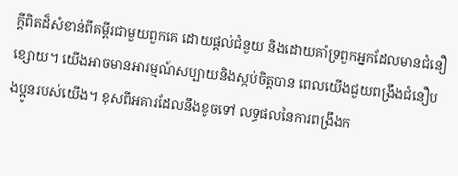ក្ដីពិតដ៏សំខាន់ពីគម្ពីរជាមួយពួកគេ ដោយផ្ដល់ជំនួយ និងដោយគាំទ្រពួកអ្នកដែលមានជំនឿខ្សោយ។ យើងអាចមានអារម្មណ៍សប្បាយនិងស្កប់ចិត្តបាន ពេលយើងជួយពង្រឹងជំនឿបងប្អូនរបស់យើង។ ខុសពីអគារដែលនឹងខូចទៅ លទ្ធផលនៃការពង្រឹងក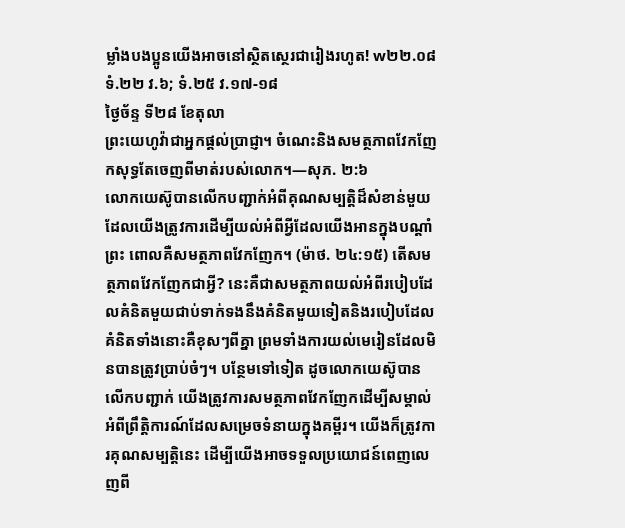ម្លាំងបងប្អូនយើងអាចនៅស្ថិតស្ថេរជារៀងរហូត! w២២.០៨ ទំ.២២ វ.៦; ទំ.២៥ វ.១៧-១៨
ថ្ងៃច័ន្ទ ទី២៨ ខែតុលា
ព្រះយេហូវ៉ាជាអ្នកផ្ដល់ប្រាជ្ញា។ ចំណេះនិងសមត្ថភាពវែកញែកសុទ្ធតែចេញពីមាត់របស់លោក។—សុភ. ២:៦
លោកយេស៊ូបានលើកបញ្ជាក់អំពីគុណសម្បត្តិដ៏សំខាន់មួយដែលយើងត្រូវការដើម្បីយល់អំពីអ្វីដែលយើងអានក្នុងបណ្ដាំព្រះ ពោលគឺសមត្ថភាពវែកញែក។ (ម៉ាថ. ២៤:១៥) តើសមត្ថភាពវែកញែកជាអ្វី? នេះគឺជាសមត្ថភាពយល់អំពីរបៀបដែលគំនិតមួយជាប់ទាក់ទងនឹងគំនិតមួយទៀតនិងរបៀបដែលគំនិតទាំងនោះគឺខុសៗពីគ្នា ព្រមទាំងការយល់មេរៀនដែលមិនបានត្រូវប្រាប់ចំៗ។ បន្ថែមទៅទៀត ដូចលោកយេស៊ូបានលើកបញ្ជាក់ យើងត្រូវការសមត្ថភាពវែកញែកដើម្បីសម្គាល់អំពីព្រឹត្តិការណ៍ដែលសម្រេចទំនាយក្នុងគម្ពីរ។ យើងក៏ត្រូវការគុណសម្បត្តិនេះ ដើម្បីយើងអាចទទួលប្រយោជន៍ពេញលេញពី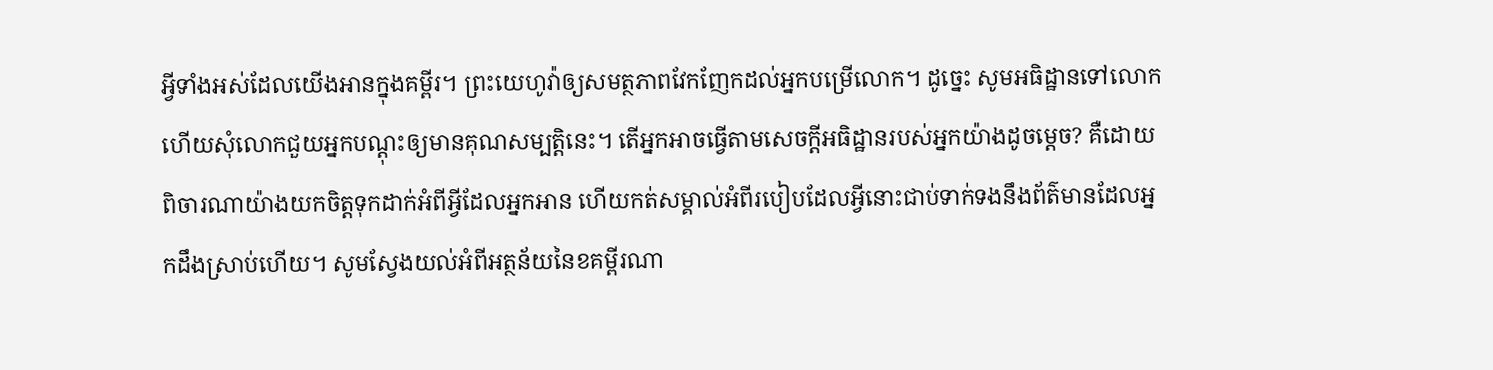អ្វីទាំងអស់ដែលយើងអានក្នុងគម្ពីរ។ ព្រះយេហូវ៉ាឲ្យសមត្ថភាពវែកញែកដល់អ្នកបម្រើលោក។ ដូច្នេះ សូមអធិដ្ឋានទៅលោក ហើយសុំលោកជួយអ្នកបណ្ដុះឲ្យមានគុណសម្បត្តិនេះ។ តើអ្នកអាចធ្វើតាមសេចក្ដីអធិដ្ឋានរបស់អ្នកយ៉ាងដូចម្ដេច? គឺដោយពិចារណាយ៉ាងយកចិត្តទុកដាក់អំពីអ្វីដែលអ្នកអាន ហើយកត់សម្គាល់អំពីរបៀបដែលអ្វីនោះជាប់ទាក់ទងនឹងព័ត៌មានដែលអ្នកដឹងស្រាប់ហើយ។ សូមស្វែងយល់អំពីអត្ថន័យនៃខគម្ពីរណា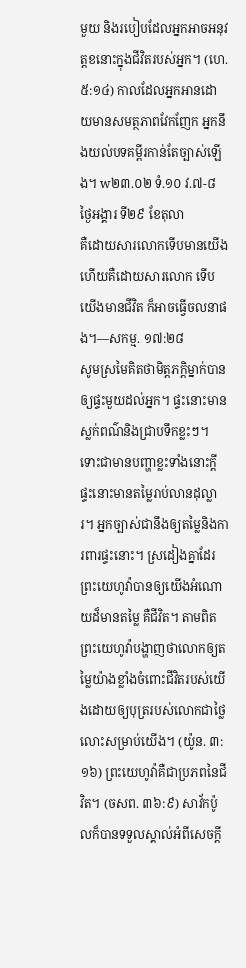មួយ និងរបៀបដែលអ្នកអាចអនុវត្តខនោះក្នុងជីវិតរបស់អ្នក។ (ហេ. ៥:១៤) កាលដែលអ្នកអានដោយមានសមត្ថភាពវែកញែក អ្នកនឹងយល់បទគម្ពីរកាន់តែច្បាស់ឡើង។ w២៣.០២ ទំ.១០ វ.៧-៨
ថ្ងៃអង្គារ ទី២៩ ខែតុលា
គឺដោយសារលោកទើបមានយើង ហើយគឺដោយសារលោក ទើបយើងមានជីវិត ក៏អាចធ្វើចលនាផង។—សកម្ម. ១៧:២៨
សូមស្រមៃគិតថាមិត្តភក្ដិម្នាក់បានឲ្យផ្ទះមួយដល់អ្នក។ ផ្ទះនោះមានស្លក់ពណ៌និងជ្រាបទឹកខ្លះៗ។ ទោះជាមានបញ្ហាខ្លះទាំងនោះក្ដី ផ្ទះនោះមានតម្លៃរាប់លានដុល្លារ។ អ្នកច្បាស់ជានឹងឲ្យតម្លៃនិងការពារផ្ទះនោះ។ ស្រដៀងគ្នាដែរ ព្រះយេហូវ៉ាបានឲ្យយើងអំណោយដ៏មានតម្លៃ គឺជីវិត។ តាមពិត ព្រះយេហូវ៉ាបង្ហាញថាលោកឲ្យតម្លៃយ៉ាងខ្លាំងចំពោះជីវិតរបស់យើងដោយឲ្យបុត្ររបស់លោកជាថ្លៃលោះសម្រាប់យើង។ (យ៉ូន. ៣:១៦) ព្រះយេហូវ៉ាគឺជាប្រភពនៃជីវិត។ (ចសព. ៣៦:៩) សាវ័កប៉ូលក៏បានទទួលស្គាល់អំពីសេចក្ដី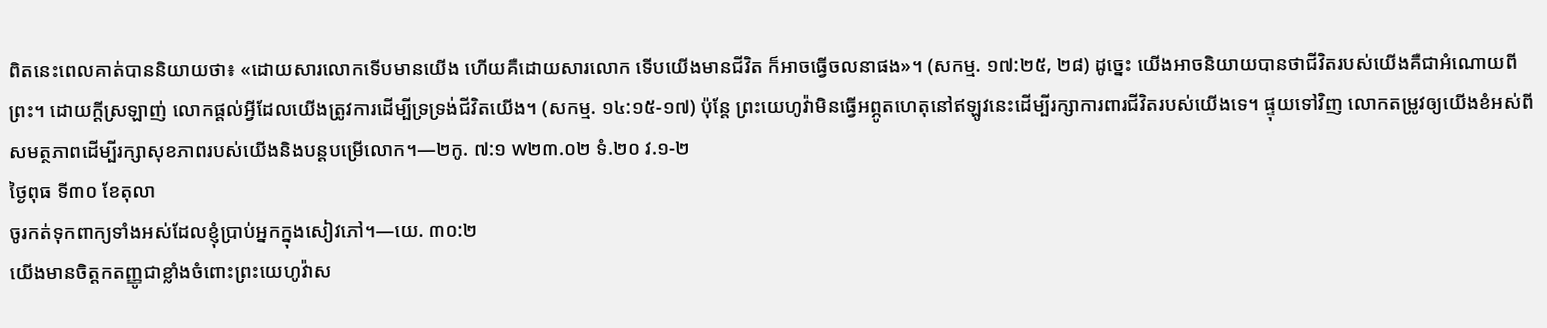ពិតនេះពេលគាត់បាននិយាយថា៖ «ដោយសារលោកទើបមានយើង ហើយគឺដោយសារលោក ទើបយើងមានជីវិត ក៏អាចធ្វើចលនាផង»។ (សកម្ម. ១៧:២៥, ២៨) ដូច្នេះ យើងអាចនិយាយបានថាជីវិតរបស់យើងគឺជាអំណោយពីព្រះ។ ដោយក្ដីស្រឡាញ់ លោកផ្ដល់អ្វីដែលយើងត្រូវការដើម្បីទ្រទ្រង់ជីវិតយើង។ (សកម្ម. ១៤:១៥-១៧) ប៉ុន្តែ ព្រះយេហូវ៉ាមិនធ្វើអព្ភូតហេតុនៅឥឡូវនេះដើម្បីរក្សាការពារជីវិតរបស់យើងទេ។ ផ្ទុយទៅវិញ លោកតម្រូវឲ្យយើងខំអស់ពីសមត្ថភាពដើម្បីរក្សាសុខភាពរបស់យើងនិងបន្ដបម្រើលោក។—២កូ. ៧:១ w២៣.០២ ទំ.២០ វ.១-២
ថ្ងៃពុធ ទី៣០ ខែតុលា
ចូរកត់ទុកពាក្យទាំងអស់ដែលខ្ញុំប្រាប់អ្នកក្នុងសៀវភៅ។—យេ. ៣០:២
យើងមានចិត្តកតញ្ញូជាខ្លាំងចំពោះព្រះយេហូវ៉ាស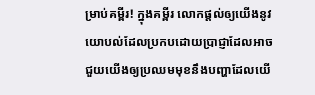ម្រាប់គម្ពីរ! ក្នុងគម្ពីរ លោកផ្ដល់ឲ្យយើងនូវយោបល់ដែលប្រកបដោយប្រាជ្ញាដែលអាចជួយយើងឲ្យប្រឈមមុខនឹងបញ្ហាដែលយើ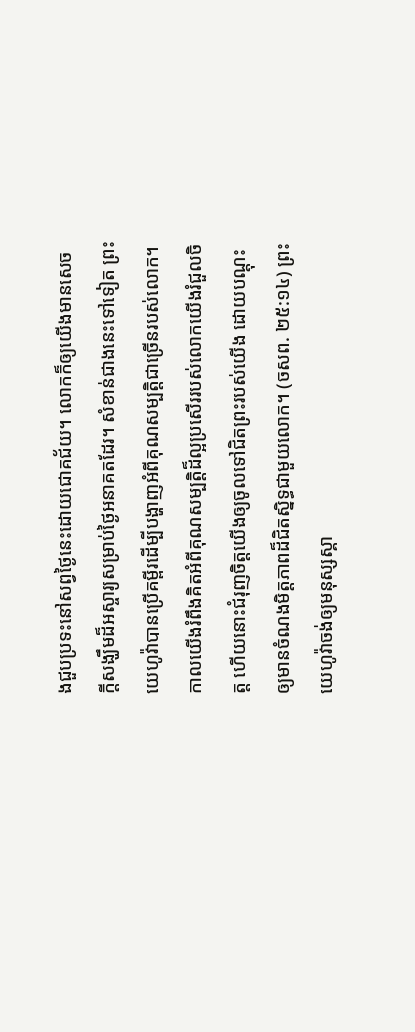ងជួបប្រទះនៅសព្វថ្ងៃនេះដោយជោគជ័យ។ លោកក៏ឲ្យយើងមានសេចក្ដីសង្ឃឹមដ៏អស្ចារ្យសម្រាប់ថ្ងៃអនាគតដែរ។ សំខាន់ជាងនេះទៅទៀត ព្រះយេហូវ៉ាបានប្រើគម្ពីរដើម្បីបង្ហាញអំពីគុណសម្បត្តិជាច្រើនរបស់លោក។ កាលយើងរំពឹងគិតអំពីគុណសម្បត្តិដ៏ល្អប្រសើររបស់លោកយើងរំជួលចិត្ត ហើយនោះជំរុញចិត្តយើងឲ្យចូលទៅជិតព្រះរបស់យើង ដោយបណ្ដុះឲ្យមានចំណងមិត្តភាពដ៏ជិតស្និទ្ធជាមួយលោក។ (ចសព. ២៥:១៤) ព្រះយេហូវ៉ាចង់ឲ្យមនុស្សស្គា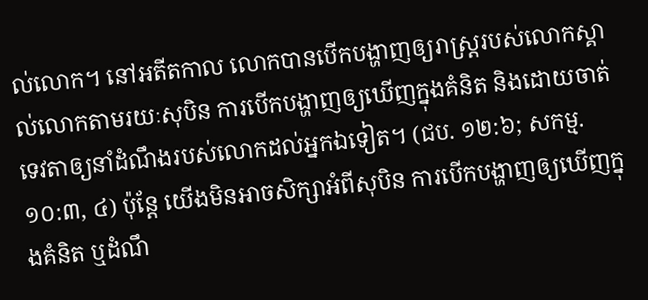ល់លោក។ នៅអតីតកាល លោកបានបើកបង្ហាញឲ្យរាស្ត្ររបស់លោកស្គាល់លោកតាមរយៈសុបិន ការបើកបង្ហាញឲ្យឃើញក្នុងគំនិត និងដោយចាត់ទេវតាឲ្យនាំដំណឹងរបស់លោកដល់អ្នកឯទៀត។ (ជប. ១២:៦; សកម្ម. ១០:៣, ៤) ប៉ុន្តែ យើងមិនអាចសិក្សាអំពីសុបិន ការបើកបង្ហាញឲ្យឃើញក្នុងគំនិត ឬដំណឹ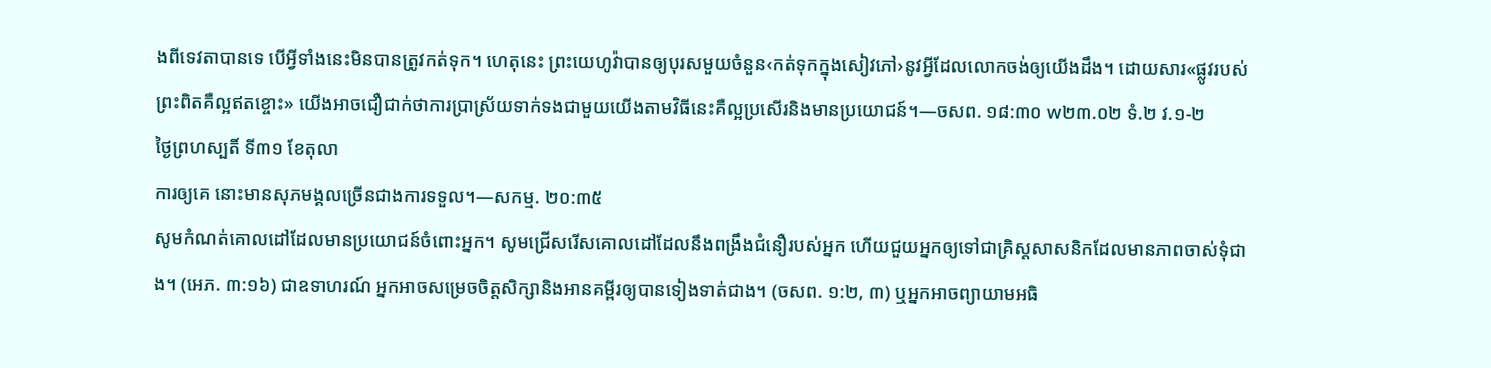ងពីទេវតាបានទេ បើអ្វីទាំងនេះមិនបានត្រូវកត់ទុក។ ហេតុនេះ ព្រះយេហូវ៉ាបានឲ្យបុរសមួយចំនួន‹កត់ទុកក្នុងសៀវភៅ›នូវអ្វីដែលលោកចង់ឲ្យយើងដឹង។ ដោយសារ«ផ្លូវរបស់ព្រះពិតគឺល្អឥតខ្ចោះ» យើងអាចជឿជាក់ថាការប្រាស្រ័យទាក់ទងជាមួយយើងតាមវិធីនេះគឺល្អប្រសើរនិងមានប្រយោជន៍។—ចសព. ១៨:៣០ w២៣.០២ ទំ.២ វ.១-២
ថ្ងៃព្រហស្បតិ៍ ទី៣១ ខែតុលា
ការឲ្យគេ នោះមានសុភមង្គលច្រើនជាងការទទួល។—សកម្ម. ២០:៣៥
សូមកំណត់គោលដៅដែលមានប្រយោជន៍ចំពោះអ្នក។ សូមជ្រើសរើសគោលដៅដែលនឹងពង្រឹងជំនឿរបស់អ្នក ហើយជួយអ្នកឲ្យទៅជាគ្រិស្តសាសនិកដែលមានភាពចាស់ទុំជាង។ (អេភ. ៣:១៦) ជាឧទាហរណ៍ អ្នកអាចសម្រេចចិត្តសិក្សានិងអានគម្ពីរឲ្យបានទៀងទាត់ជាង។ (ចសព. ១:២, ៣) ឬអ្នកអាចព្យាយាមអធិ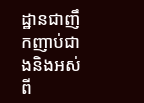ដ្ឋានជាញឹកញាប់ជាងនិងអស់ពី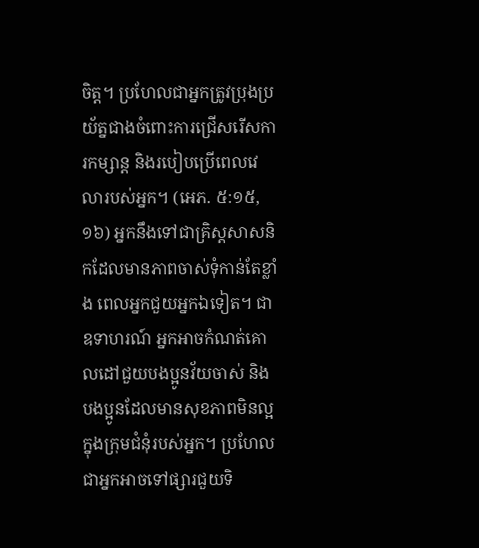ចិត្ត។ ប្រហែលជាអ្នកត្រូវប្រុងប្រយ័ត្នជាងចំពោះការជ្រើសរើសការកម្សាន្ត និងរបៀបប្រើពេលវេលារបស់អ្នក។ (អេភ. ៥:១៥, ១៦) អ្នកនឹងទៅជាគ្រិស្តសាសនិកដែលមានភាពចាស់ទុំកាន់តែខ្លាំង ពេលអ្នកជួយអ្នកឯទៀត។ ជាឧទាហរណ៍ អ្នកអាចកំណត់គោលដៅជួយបងប្អូនវ័យចាស់ និងបងប្អូនដែលមានសុខភាពមិនល្អក្នុងក្រុមជំនុំរបស់អ្នក។ ប្រហែលជាអ្នកអាចទៅផ្សារជួយទិ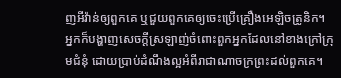ញអីវ៉ាន់ឲ្យពួកគេ ឬជួយពួកគេឲ្យចេះប្រើគ្រឿងអេឡិចត្រូនិក។ អ្នកក៏បង្ហាញសេចក្ដីស្រឡាញ់ចំពោះពួកអ្នកដែលនៅខាងក្រៅក្រុមជំនុំ ដោយប្រាប់ដំណឹងល្អអំពីរាជាណាចក្រព្រះដល់ពួកគេ។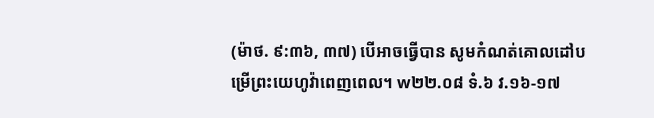(ម៉ាថ. ៩:៣៦, ៣៧) បើអាចធ្វើបាន សូមកំណត់គោលដៅបម្រើព្រះយេហូវ៉ាពេញពេល។ w២២.០៨ ទំ.៦ វ.១៦-១៧